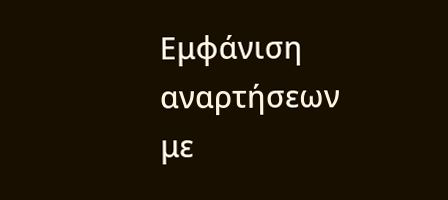Εμφάνιση αναρτήσεων με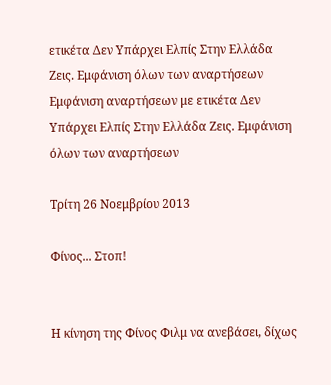ετικέτα Δεν Υπάρχει Ελπίς Στην Ελλάδα Ζεις. Εμφάνιση όλων των αναρτήσεων
Εμφάνιση αναρτήσεων με ετικέτα Δεν Υπάρχει Ελπίς Στην Ελλάδα Ζεις. Εμφάνιση όλων των αναρτήσεων

Τρίτη 26 Νοεμβρίου 2013

Φίνος... Στοπ!


Η κίνηση της Φίνος Φιλμ να ανεβάσει, δίχως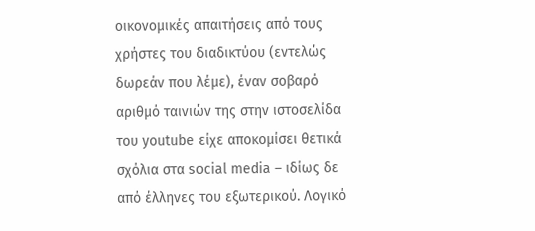οικονομικές απαιτήσεις από τους χρήστες του διαδικτύου (εντελώς δωρεάν που λέμε), έναν σοβαρό αριθμό ταινιών της στην ιστοσελίδα του youtube είχε αποκομίσει θετικά σχόλια στα social media – ιδίως δε από έλληνες του εξωτερικού. Λογικό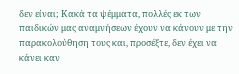δεν είναι; Κακά τα ψέμματα, πολλές εκ των παιδικών μας αναμνήσεων έχουν να κάνουν με την παρακολούθηση τους και, προσέξτε, δεν έχει να κάνει καν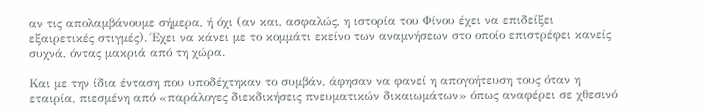αν τις απολαμβάνουμε σήμερα, ή όχι (αν και, ασφαλώς, η ιστορία του Φίνου έχει να επιδείξει εξαιρετικές στιγμές). Έχει να κάνει με το κομμάτι εκείνο των αναμνήσεων στο οποίο επιστρέφει κανείς συχνά, όντας μακριά από τη χώρα.

Και με την ίδια ένταση που υποδέχτηκαν το συμβάν, άφησαν να φανεί η απογοήτευση τους όταν η εταιρία, πιεσμένη από «παράλογες διεκδικήσεις πνευματικών δικαιωμάτων» όπως αναφέρει σε χθεσινό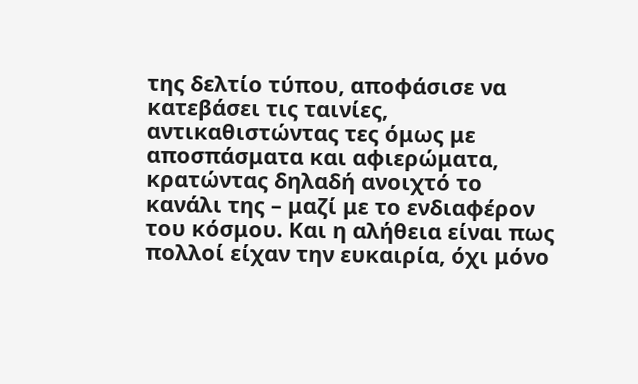της δελτίο τύπου, αποφάσισε να κατεβάσει τις ταινίες, αντικαθιστώντας τες όμως με αποσπάσματα και αφιερώματα, κρατώντας δηλαδή ανοιχτό το κανάλι της – μαζί με το ενδιαφέρον του κόσμου. Και η αλήθεια είναι πως πολλοί είχαν την ευκαιρία, όχι μόνο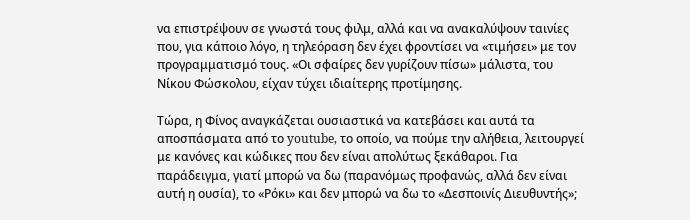να επιστρέψουν σε γνωστά τους φιλμ, αλλά και να ανακαλύψουν ταινίες που, για κάποιο λόγο, η τηλεόραση δεν έχει φροντίσει να «τιμήσει» με τον προγραμματισμό τους. «Οι σφαίρες δεν γυρίζουν πίσω» μάλιστα, του Νίκου Φώσκολου, είχαν τύχει ιδιαίτερης προτίμησης.

Τώρα, η Φίνος αναγκάζεται ουσιαστικά να κατεβάσει και αυτά τα αποσπάσματα από το youtube, το οποίο, να πούμε την αλήθεια, λειτουργεί με κανόνες και κώδικες που δεν είναι απολύτως ξεκάθαροι. Για παράδειγμα, γιατί μπορώ να δω (παρανόμως προφανώς, αλλά δεν είναι αυτή η ουσία), το «Ρόκι» και δεν μπορώ να δω το «Δεσποινίς Διευθυντής»;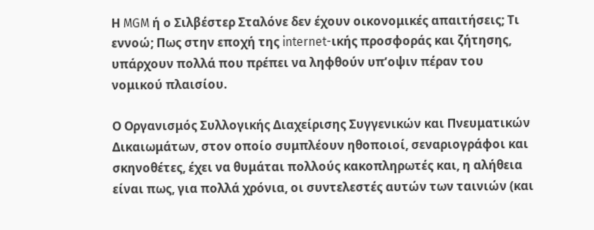Η MGM ή ο Σιλβέστερ Σταλόνε δεν έχουν οικονομικές απαιτήσεις; Τι εννοώ; Πως στην εποχή της internet-ικής προσφοράς και ζήτησης, υπάρχουν πολλά που πρέπει να ληφθούν υπ’οψιν πέραν του νομικού πλαισίου.

Ο Οργανισμός Συλλογικής Διαχείρισης Συγγενικών και Πνευματικών Δικαιωμάτων, στον οποίο συμπλέουν ηθοποιοί, σεναριογράφοι και σκηνοθέτες, έχει να θυμάται πολλούς κακοπληρωτές και, η αλήθεια είναι πως, για πολλά χρόνια, οι συντελεστές αυτών των ταινιών (και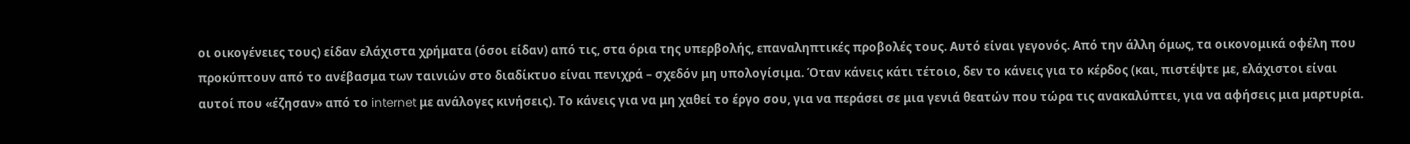οι οικογένειες τους) είδαν ελάχιστα χρήματα (όσοι είδαν) από τις, στα όρια της υπερβολής, επαναληπτικές προβολές τους. Αυτό είναι γεγονός. Από την άλλη όμως, τα οικονομικά οφέλη που προκύπτουν από το ανέβασμα των ταινιών στο διαδίκτυο είναι πενιχρά – σχεδόν μη υπολογίσιμα. Όταν κάνεις κάτι τέτοιο, δεν το κάνεις για το κέρδος (και, πιστέψτε με, ελάχιστοι είναι αυτοί που «έζησαν» από το internet με ανάλογες κινήσεις). Το κάνεις για να μη χαθεί το έργο σου, για να περάσει σε μια γενιά θεατών που τώρα τις ανακαλύπτει, για να αφήσεις μια μαρτυρία.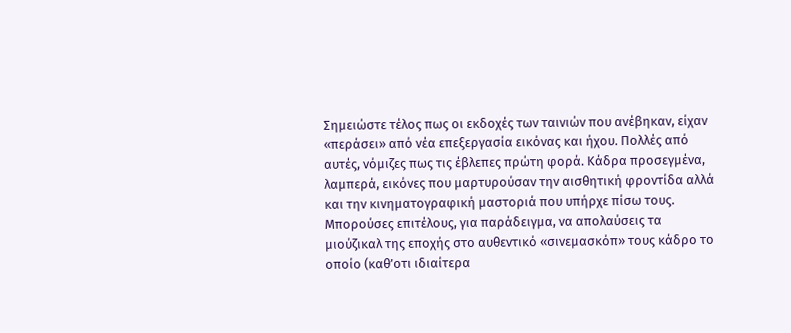Σημειώστε τέλος πως οι εκδοχές των ταινιών που ανέβηκαν, είχαν «περάσει» από νέα επεξεργασία εικόνας και ήχου. Πολλές από αυτές, νόμιζες πως τις έβλεπες πρώτη φορά. Κάδρα προσεγμένα, λαμπερά, εικόνες που μαρτυρούσαν την αισθητική φροντίδα αλλά και την κινηματογραφική μαστοριά που υπήρχε πίσω τους. Μπορούσες επιτέλους, για παράδειγμα, να απολαύσεις τα μιούζικαλ της εποχής στο αυθεντικό «σινεμασκόπ» τους κάδρο το οποίο (καθ’οτι ιδιαίτερα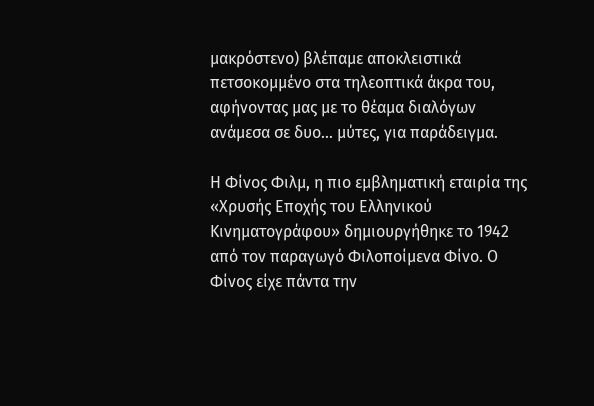μακρόστενο) βλέπαμε αποκλειστικά πετσοκομμένο στα τηλεοπτικά άκρα του, αφήνοντας μας με το θέαμα διαλόγων ανάμεσα σε δυο... μύτες, για παράδειγμα.

Η Φίνος Φιλμ, η πιο εμβληματική εταιρία της «Χρυσής Εποχής του Ελληνικού Κινηματογράφου» δημιουργήθηκε το 1942 από τον παραγωγό Φιλοποίμενα Φίνο. Ο Φίνος είχε πάντα την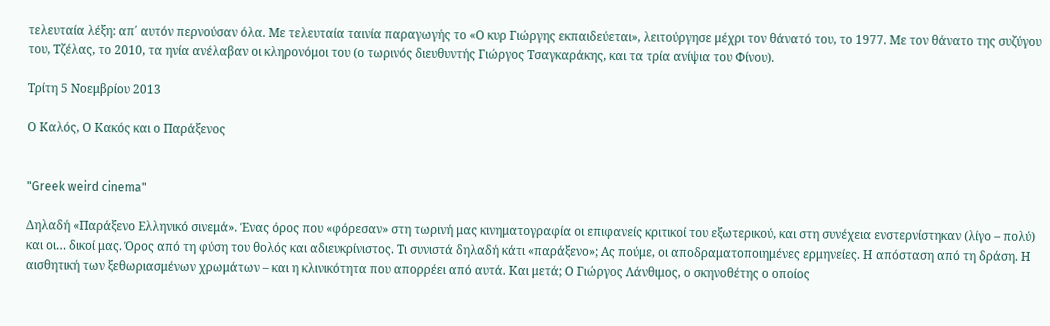τελευταία λέξη: απ΄ αυτόν περνούσαν όλα. Με τελευταία ταινία παραγωγής το «Ο κυρ Γιώργης εκπαιδεύεται», λειτούργησε μέχρι τον θάνατό του, το 1977. Με τον θάνατο της συζύγου του, Τζέλας, το 2010, τα ηνία ανέλαβαν οι κληρονόμοι του (ο τωρινός διευθυντής Γιώργος Τσαγκαράκης, και τα τρία ανίψια του Φίνου).

Τρίτη 5 Νοεμβρίου 2013

Ο Καλός, Ο Κακός και ο Παράξενος


"Greek weird cinema"

Δηλαδή «Παράξενο Ελληνικό σινεμά». Ένας όρος που «φόρεσαν» στη τωρινή μας κινηματογραφία οι επιφανείς κριτικοί του εξωτερικού, και στη συνέχεια ενστερνίστηκαν (λίγο – πολύ) και οι… δικοί μας. Όρος από τη φύση του θολός και αδιευκρίνιστος. Τι συνιστά δηλαδή κάτι «παράξενο»; Ας πούμε, οι αποδραματοποιημένες ερμηνείες. Η απόσταση από τη δράση. Η αισθητική των ξεθωριασμένων χρωμάτων – και η κλινικότητα που απορρέει από αυτά. Και μετά; Ο Γιώργος Λάνθιμος, ο σκηνοθέτης ο οποίος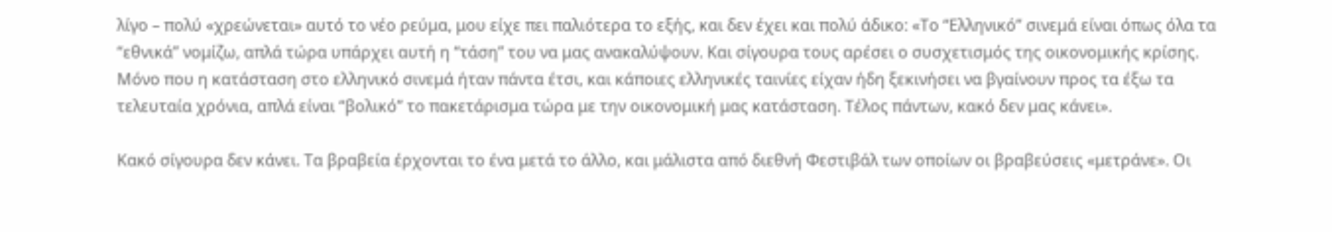λίγο – πολύ «χρεώνεται» αυτό το νέο ρεύμα, μου είχε πει παλιότερα το εξής, και δεν έχει και πολύ άδικο: «Το “Ελληνικό” σινεμά είναι όπως όλα τα “εθνικά” νομίζω, απλά τώρα υπάρχει αυτή η “τάση” του να μας ανακαλύψουν. Και σίγουρα τους αρέσει ο συσχετισμός της οικονομικής κρίσης. Μόνο που η κατάσταση στο ελληνικό σινεμά ήταν πάντα έτσι, και κάποιες ελληνικές ταινίες είχαν ήδη ξεκινήσει να βγαίνουν προς τα έξω τα τελευταία χρόνια, απλά είναι “βολικό” το πακετάρισμα τώρα με την οικονομική μας κατάσταση. Τέλος πάντων, κακό δεν μας κάνει».

Κακό σίγουρα δεν κάνει. Τα βραβεία έρχονται το ένα μετά το άλλο, και μάλιστα από διεθνή Φεστιβάλ των οποίων οι βραβεύσεις «μετράνε». Οι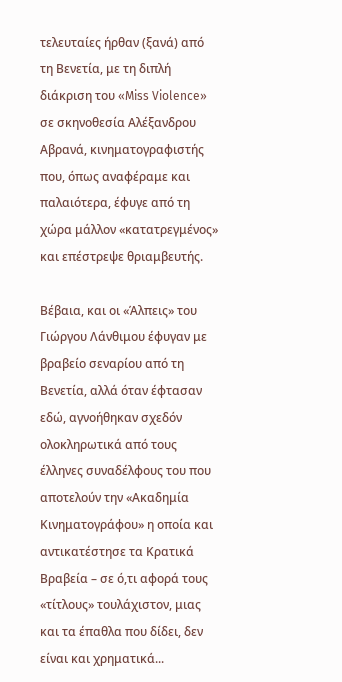τελευταίες ήρθαν (ξανά) από τη Βενετία, με τη διπλή διάκριση του «Miss Violence» σε σκηνοθεσία Αλέξανδρου Αβρανά, κινηματογραφιστής που, όπως αναφέραμε και παλαιότερα, έφυγε από τη χώρα μάλλον «κατατρεγμένος» και επέστρεψε θριαμβευτής.

Βέβαια, και οι «Άλπεις» του Γιώργου Λάνθιμου έφυγαν με βραβείο σεναρίου από τη Βενετία, αλλά όταν έφτασαν εδώ, αγνοήθηκαν σχεδόν ολοκληρωτικά από τους έλληνες συναδέλφους του που αποτελούν την «Ακαδημία Κινηματογράφου» η οποία και αντικατέστησε τα Κρατικά Βραβεία – σε ό,τι αφορά τους «τίτλους» τουλάχιστον, μιας και τα έπαθλα που δίδει, δεν είναι και χρηματικά...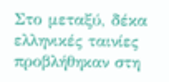Στο μεταξύ, δέκα ελληνικές ταινίες προβλήθηκαν στη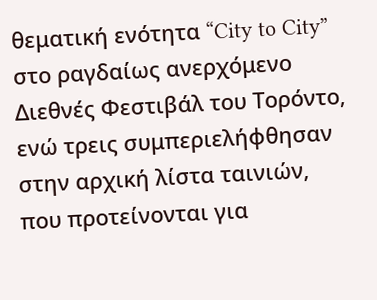θεματική ενότητα “City to City” στο ραγδαίως ανερχόμενο Διεθνές Φεστιβάλ του Τορόντο, ενώ τρεις συμπεριελήφθησαν στην αρχική λίστα ταινιών, που προτείνονται για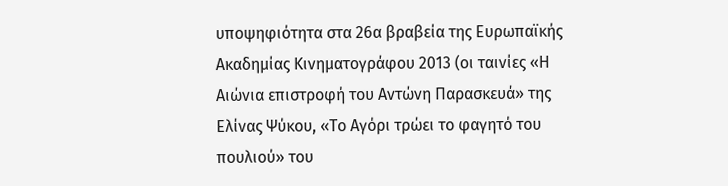υποψηφιότητα στα 26α βραβεία της Ευρωπαϊκής Ακαδημίας Κινηματογράφου 2013 (οι ταινίες «Η Αιώνια επιστροφή του Αντώνη Παρασκευά» της Ελίνας Ψύκου, «Το Αγόρι τρώει το φαγητό του πουλιού» του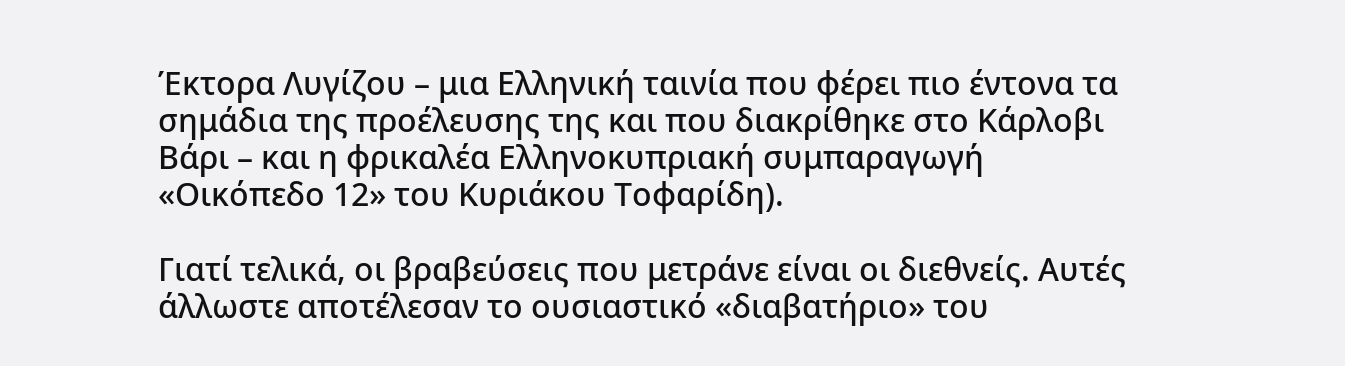Έκτορα Λυγίζου – μια Ελληνική ταινία που φέρει πιο έντονα τα σημάδια της προέλευσης της και που διακρίθηκε στο Κάρλοβι Βάρι – και η φρικαλέα Ελληνοκυπριακή συμπαραγωγή «Οικόπεδο 12» του Κυριάκου Τοφαρίδη).

Γιατί τελικά, οι βραβεύσεις που μετράνε είναι οι διεθνείς. Αυτές άλλωστε αποτέλεσαν το ουσιαστικό «διαβατήριο» του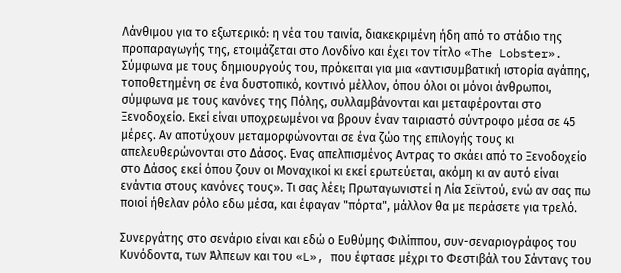Λάνθιμου για το εξωτερικό: η νέα του ταινία, διακεκριμένη ήδη από το στάδιο της προπαραγωγής της, ετοιμάζεται στο Λονδίνο και έχει τον τίτλο «The Lobster». Σύμφωνα με τους δημιουργούς του, πρόκειται για μια «αντισυμβατική ιστορία αγάπης, τοποθετημένη σε ένα δυστοπικό, κοντινό μέλλον, όπου όλοι οι μόνοι άνθρωποι, σύμφωνα με τους κανόνες της Πόλης, συλλαμβάνονται και μεταφέρονται στο Ξενοδοχείο. Εκεί είναι υποχρεωμένοι να βρουν έναν ταιριαστό σύντροφο μέσα σε 45 μέρες. Αν αποτύχουν μεταμορφώνονται σε ένα ζώο της επιλογής τους κι απελευθερώνονται στο Δάσος. Ενας απελπισμένος Αντρας το σκάει από το Ξενοδοχείο στο Δάσος εκεί όπου ζουν οι Μοναχικοί κι εκεί ερωτεύεται, ακόμη κι αν αυτό είναι ενάντια στους κανόνες τους». Τι σας λέει; Πρωταγωνιστεί η Λία Σεϊντού, ενώ αν σας πω ποιοί ήθελαν ρόλο εδω μέσα, και έφαγαν "πόρτα", μάλλον θα με περάσετε για τρελό.

Συνεργάτης στο σενάριο είναι και εδώ ο Ευθύμης Φιλίππου, συν-σεναριογράφος του Κυνόδοντα, των Άλπεων και του «L», που έφτασε μέχρι το Φεστιβάλ του Σάντανς του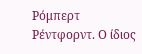Ρόμπερτ Ρέντφορντ. Ο ίδιος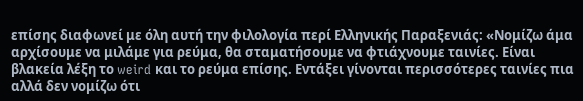επίσης διαφωνεί με όλη αυτή την φιλολογία περί Ελληνικής Παραξενιάς: «Νομίζω άμα αρχίσουμε να μιλάμε για ρεύμα, θα σταματήσουμε να φτιάχνουμε ταινίες. Είναι βλακεία λέξη το weird και το ρεύμα επίσης. Εντάξει γίνονται περισσότερες ταινίες πια αλλά δεν νομίζω ότι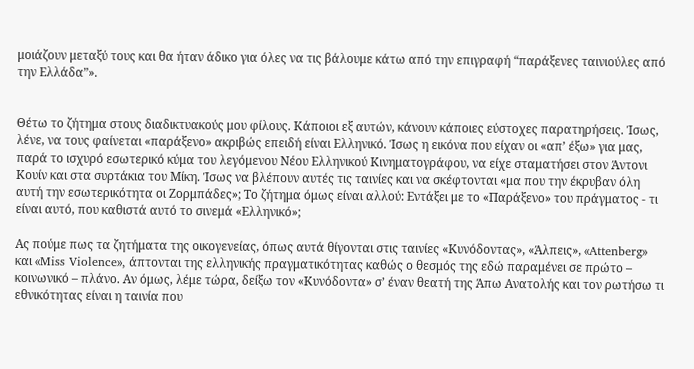μοιάζουν μεταξύ τους και θα ήταν άδικο για όλες να τις βάλουμε κάτω από την επιγραφή “παράξενες ταινιούλες από την Ελλάδα”».


Θέτω το ζήτημα στους διαδικτυακούς μου φίλους. Κάποιοι εξ αυτών, κάνουν κάποιες εύστοχες παρατηρήσεις. Ίσως, λένε, να τους φαίνεται «παράξενο» ακριβώς επειδή είναι Ελληνικό. Ίσως η εικόνα που είχαν οι «απ’ έξω» για μας, παρά το ισχυρό εσωτερικό κύμα του λεγόμενου Νέου Ελληνικού Κινηματογράφου, να είχε σταματήσει στον Άντονι Κουίν και στα συρτάκια του Μίκη. Ίσως να βλέπουν αυτές τις ταινίες και να σκέφτονται «μα που την έκρυβαν όλη αυτή την εσωτερικότητα οι Ζορμπάδες»; Το ζήτημα όμως είναι αλλού: Εντάξει με το «Παράξενο» του πράγματος - τι είναι αυτό, που καθιστά αυτό το σινεμά «Ελληνικό»;

Ας πούμε πως τα ζητήματα της οικογενείας, όπως αυτά θίγονται στις ταινίες «Κυνόδοντας», «Άλπεις», «Attenberg» και «Miss Violence», άπτονται της ελληνικής πραγματικότητας καθώς ο θεσμός της εδώ παραμένει σε πρώτο – κοινωνικό – πλάνο. Αν όμως, λέμε τώρα, δείξω τον «Κυνόδοντα» σ’ έναν θεατή της Άπω Ανατολής και τον ρωτήσω τι εθνικότητας είναι η ταινία που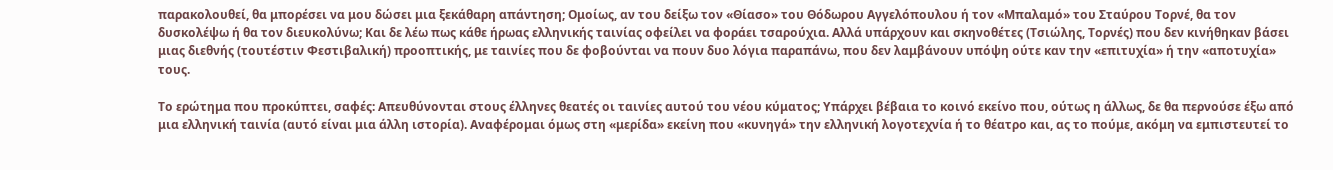παρακολουθεί, θα μπορέσει να μου δώσει μια ξεκάθαρη απάντηση; Ομοίως, αν του δείξω τον «Θίασο» του Θόδωρου Αγγελόπουλου ή τον «Μπαλαμό» του Σταύρου Τορνέ, θα τον δυσκολέψω ή θα τον διευκολύνω; Και δε λέω πως κάθε ήρωας ελληνικής ταινίας οφείλει να φοράει τσαρούχια. Αλλά υπάρχουν και σκηνοθέτες (Τσιώλης, Τορνές) που δεν κινήθηκαν βάσει μιας διεθνής (τουτέστιν Φεστιβαλική) προοπτικής, με ταινίες που δε φοβούνται να πουν δυο λόγια παραπάνω, που δεν λαμβάνουν υπόψη ούτε καν την «επιτυχία» ή την «αποτυχία» τους.

Το ερώτημα που προκύπτει, σαφές: Απευθύνονται στους έλληνες θεατές οι ταινίες αυτού του νέου κύματος; Υπάρχει βέβαια το κοινό εκείνο που, ούτως η άλλως, δε θα περνούσε έξω από μια ελληνική ταινία (αυτό είναι μια άλλη ιστορία). Αναφέρομαι όμως στη «μερίδα» εκείνη που «κυνηγά» την ελληνική λογοτεχνία ή το θέατρο και, ας το πούμε, ακόμη να εμπιστευτεί το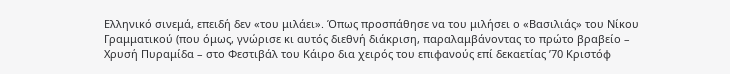Ελληνικό σινεμά, επειδή δεν «του μιλάει». Όπως προσπάθησε να του μιλήσει ο «Βασιλιάς» του Νίκου Γραμματικού (που όμως, γνώρισε κι αυτός διεθνή διάκριση, παραλαμβάνοντας το πρώτο βραβείο – Χρυσή Πυραμίδα – στο Φεστιβάλ του Κάιρο δια χειρός του επιφανούς επί δεκαετίας ’70 Κριστόφ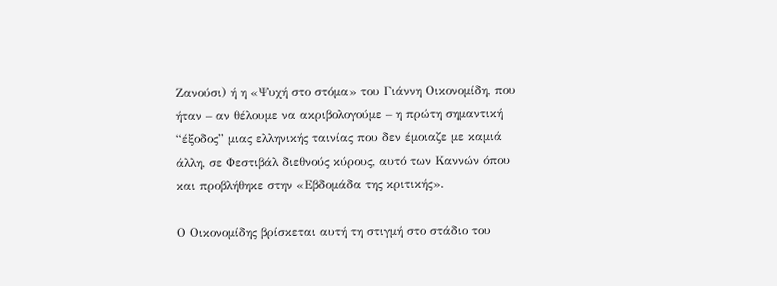Ζανούσι) ή η «Ψυχή στο στόμα» του Γιάννη Οικονομίδη, που ήταν – αν θέλουμε να ακριβολογούμε – η πρώτη σημαντική “έξοδος” μιας ελληνικής ταινίας που δεν έμοιαζε με καμιά άλλη, σε Φεστιβάλ διεθνούς κύρους, αυτό των Καννών όπου και προβλήθηκε στην «Εβδομάδα της κριτικής».

Ο Οικονομίδης βρίσκεται αυτή τη στιγμή στο στάδιο του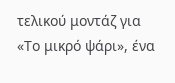τελικού μοντάζ για «Το μικρό ψάρι», ένα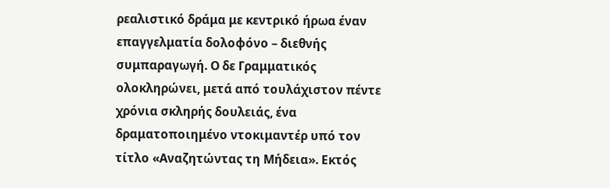ρεαλιστικό δράμα με κεντρικό ήρωα έναν επαγγελματία δολοφόνο – διεθνής συμπαραγωγή. Ο δε Γραμματικός ολοκληρώνει, μετά από τουλάχιστον πέντε χρόνια σκληρής δουλειάς, ένα δραματοποιημένο ντοκιμαντέρ υπό τον τίτλο «Αναζητώντας τη Μήδεια». Εκτός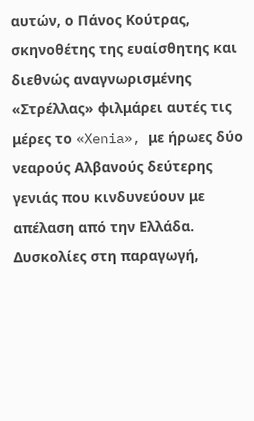αυτών, ο Πάνος Κούτρας, σκηνοθέτης της ευαίσθητης και διεθνώς αναγνωρισμένης «Στρέλλας» φιλμάρει αυτές τις μέρες το «Xenia», με ήρωες δύο νεαρούς Αλβανούς δεύτερης γενιάς που κινδυνεύουν με απέλαση από την Ελλάδα. Δυσκολίες στη παραγωγή,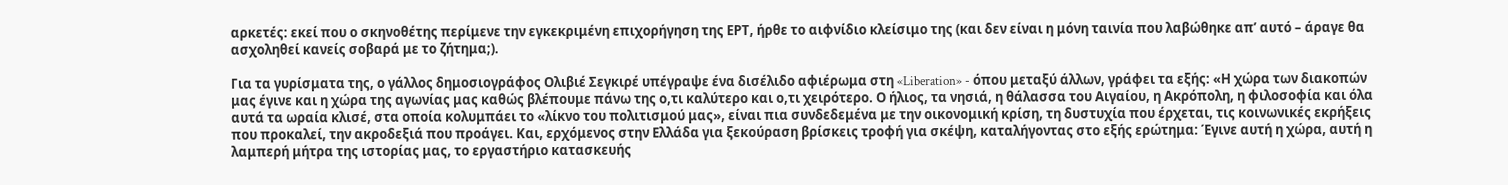αρκετές: εκεί που ο σκηνοθέτης περίμενε την εγκεκριμένη επιχορήγηση της ΕΡΤ, ήρθε το αιφνίδιο κλείσιμο της (και δεν είναι η μόνη ταινία που λαβώθηκε απ’ αυτό – άραγε θα ασχοληθεί κανείς σοβαρά με το ζήτημα;).

Για τα γυρίσματα της, ο γάλλος δημοσιογράφος Ολιβιέ Σεγκιρέ υπέγραψε ένα δισέλιδο αφιέρωμα στη «Liberation» - όπου μεταξύ άλλων, γράφει τα εξής: «Η χώρα των διακοπών μας έγινε και η χώρα της αγωνίας μας καθώς βλέπουμε πάνω της ο,τι καλύτερο και ο,τι χειρότερο. Ο ήλιος, τα νησιά, η θάλασσα του Αιγαίου, η Ακρόπολη, η φιλοσοφία και όλα αυτά τα ωραία κλισέ, στα οποία κολυμπάει το «λίκνο του πολιτισμού μας», είναι πια συνδεδεμένα με την οικονομική κρίση, τη δυστυχία που έρχεται, τις κοινωνικές εκρήξεις που προκαλεί, την ακροδεξιά που προάγει. Και, ερχόμενος στην Ελλάδα για ξεκούραση βρίσκεις τροφή για σκέψη, καταλήγοντας στο εξής ερώτημα: Έγινε αυτή η χώρα, αυτή η λαμπερή μήτρα της ιστορίας μας, το εργαστήριο κατασκευής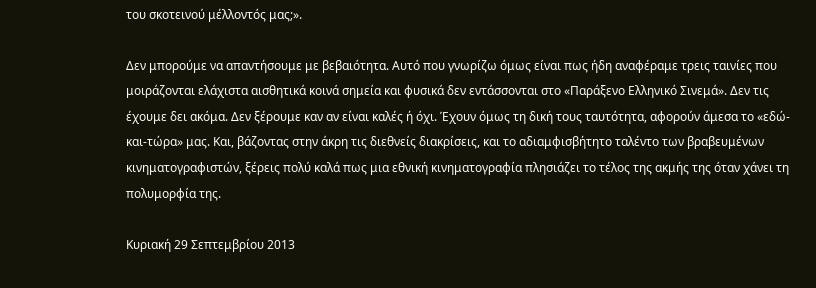του σκοτεινού μέλλοντός μας;».

Δεν μπορούμε να απαντήσουμε με βεβαιότητα. Αυτό που γνωρίζω όμως είναι πως ήδη αναφέραμε τρεις ταινίες που μοιράζονται ελάχιστα αισθητικά κοινά σημεία και φυσικά δεν εντάσσονται στο «Παράξενο Ελληνικό Σινεμά». Δεν τις έχουμε δει ακόμα. Δεν ξέρουμε καν αν είναι καλές ή όχι. Έχουν όμως τη δική τους ταυτότητα, αφορούν άμεσα το «εδώ-και-τώρα» μας. Και, βάζοντας στην άκρη τις διεθνείς διακρίσεις, και το αδιαμφισβήτητο ταλέντο των βραβευμένων κινηματογραφιστών, ξέρεις πολύ καλά πως μια εθνική κινηματογραφία πλησιάζει το τέλος της ακμής της όταν χάνει τη πολυμορφία της.

Κυριακή 29 Σεπτεμβρίου 2013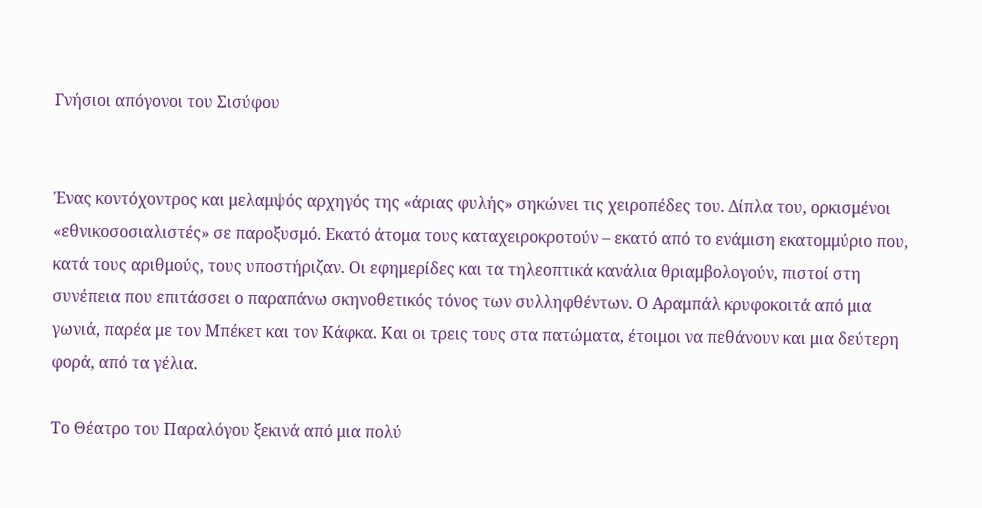Γνήσιοι απόγονοι του Σισύφου


Ένας κοντόχοντρος και μελαμψός αρχηγός της «άριας φυλής» σηκώνει τις χειροπέδες του. Δίπλα του, ορκισμένοι «εθνικοσοσιαλιστές» σε παροξυσμό. Εκατό άτομα τους καταχειροκροτούν – εκατό από το ενάμιση εκατομμύριο που, κατά τους αριθμούς, τους υποστήριζαν. Οι εφημερίδες και τα τηλεοπτικά κανάλια θριαμβολογούν, πιστοί στη συνέπεια που επιτάσσει ο παραπάνω σκηνοθετικός τόνος των συλληφθέντων. Ο Αραμπάλ κρυφοκοιτά από μια γωνιά, παρέα με τον Μπέκετ και τον Κάφκα. Και οι τρεις τους στα πατώματα, έτοιμοι να πεθάνουν και μια δεύτερη φορά, από τα γέλια.

Το Θέατρο του Παραλόγου ξεκινά από μια πολύ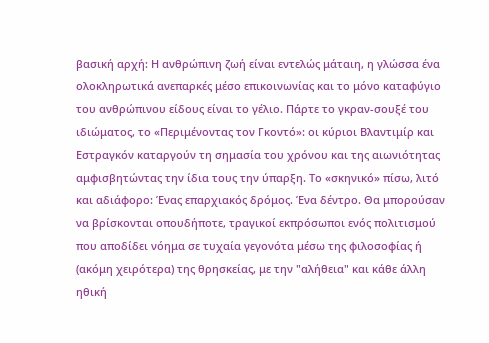βασική αρχή: Η ανθρώπινη ζωή είναι εντελώς μάταιη, η γλώσσα ένα ολοκληρωτικά ανεπαρκές μέσο επικοινωνίας και το μόνο καταφύγιο του ανθρώπινου είδους είναι το γέλιο. Πάρτε το γκραν-σουξέ του ιδιώματος, το «Περιμένοντας τον Γκοντό»: οι κύριοι Βλαντιμίρ και Εστραγκόν καταργούν τη σημασία του χρόνου και της αιωνιότητας αμφισβητώντας την ίδια τους την ύπαρξη. Το «σκηνικό» πίσω, λιτό και αδιάφορο: Ένας επαρχιακός δρόμος. Ένα δέντρο. Θα μπορούσαν να βρίσκονται οπουδήποτε, τραγικοί εκπρόσωποι ενός πολιτισμού που αποδίδει νόημα σε τυχαία γεγονότα μέσω της φιλοσοφίας ή (ακόμη χειρότερα) της θρησκείας, με την "αλήθεια" και κάθε άλλη ηθική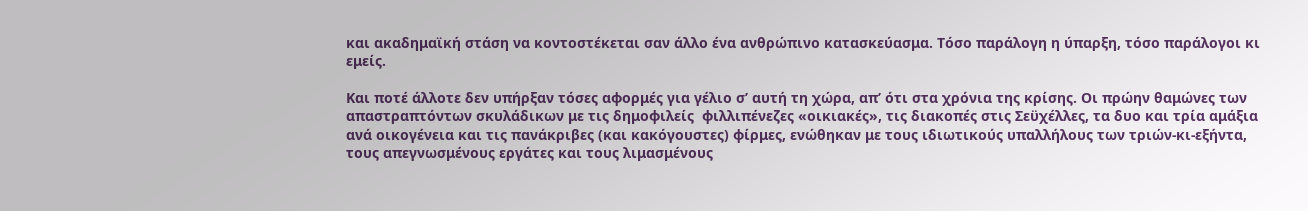και ακαδημαϊκή στάση να κοντοστέκεται σαν άλλο ένα ανθρώπινο κατασκεύασμα. Τόσο παράλογη η ύπαρξη, τόσο παράλογοι κι εμείς.

Και ποτέ άλλοτε δεν υπήρξαν τόσες αφορμές για γέλιο σ’ αυτή τη χώρα, απ’ ότι στα χρόνια της κρίσης. Οι πρώην θαμώνες των απαστραπτόντων σκυλάδικων με τις δημοφιλείς  φιλλιπένεζες «οικιακές», τις διακοπές στις Σεϋχέλλες, τα δυο και τρία αμάξια ανά οικογένεια και τις πανάκριβες (και κακόγουστες) φίρμες, ενώθηκαν με τους ιδιωτικούς υπαλλήλους των τριών-κι-εξήντα, τους απεγνωσμένους εργάτες και τους λιμασμένους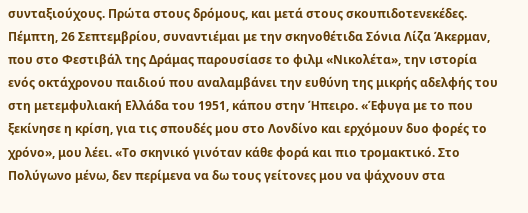συνταξιούχους. Πρώτα στους δρόμους, και μετά στους σκουπιδοτενεκέδες. Πέμπτη, 26 Σεπτεμβρίου, συναντιέμαι με την σκηνοθέτιδα Σόνια Λίζα Άκερμαν, που στο Φεστιβάλ της Δράμας παρουσίασε το φιλμ «Νικολέτα», την ιστορία ενός οκτάχρονου παιδιού που αναλαμβάνει την ευθύνη της μικρής αδελφής του στη μετεμφυλιακή Ελλάδα του 1951, κάπου στην Ήπειρο. «Έφυγα με το που ξεκίνησε η κρίση, για τις σπουδές μου στο Λονδίνο και ερχόμουν δυο φορές το χρόνο», μου λέει. «Το σκηνικό γινόταν κάθε φορά και πιο τρομακτικό. Στο Πολύγωνο μένω, δεν περίμενα να δω τους γείτονες μου να ψάχνουν στα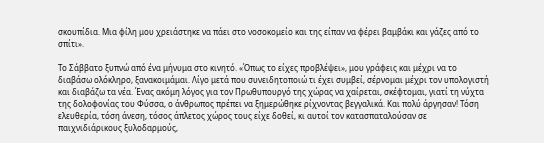σκουπίδια. Μια φίλη μου χρειάστηκε να πάει στο νοσοκομείο και της είπαν να φέρει βαμβάκι και γάζες από το σπίτι».

Το Σάββατο ξυπνώ από ένα μήνυμα στο κινητό. «Όπως το είχες προβλέψει», μου γράφεις και μέχρι να το διαβάσω ολόκληρο, ξανακοιμάμαι. Λίγο μετά που συνειδητοποιώ τι έχει συμβεί, σέρνομαι μέχρι τον υπολογιστή και διαβάζω τα νέα. Ένας ακόμη λόγος για τον Πρωθυπουργό της χώρας να χαίρεται, σκέφτομαι, γιατί τη νύχτα της δολοφονίας του Φύσσα, ο άνθρωπος πρέπει να ξημερώθηκε ρίχνοντας βεγγαλικά. Και πολύ άργησαν! Τόση ελευθερία, τόση άνεση, τόσος άπλετος χώρος τους είχε δοθεί, κι αυτοί τον κατασπαταλούσαν σε  παιχνιδιάρικους ξυλοδαρμούς,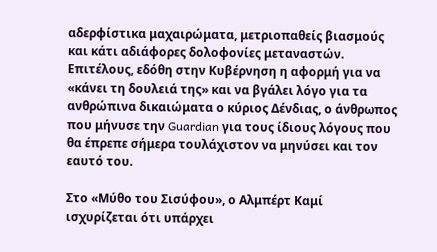αδερφίστικα μαχαιρώματα, μετριοπαθείς βιασμούς και κάτι αδιάφορες δολοφονίες μεταναστών. Επιτέλους, εδόθη στην Κυβέρνηση η αφορμή για να «κάνει τη δουλειά της» και να βγάλει λόγο για τα ανθρώπινα δικαιώματα ο κύριος Δένδιας, ο άνθρωπος που μήνυσε την Guardian για τους ίδιους λόγους που θα έπρεπε σήμερα τουλάχιστον να μηνύσει και τον εαυτό του.

Στο «Μύθο του Σισύφου», ο Αλμπέρτ Καμί ισχυρίζεται ότι υπάρχει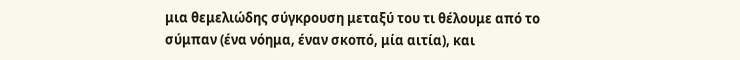μια θεμελιώδης σύγκρουση μεταξύ του τι θέλουμε από το σύμπαν (ένα νόημα, έναν σκοπό, μία αιτία), και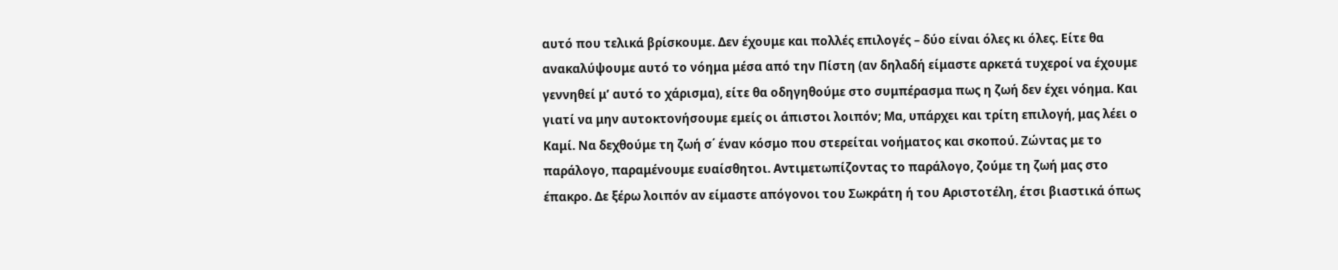αυτό που τελικά βρίσκουμε. Δεν έχουμε και πολλές επιλογές – δύο είναι όλες κι όλες. Είτε θα ανακαλύψουμε αυτό το νόημα μέσα από την Πίστη (αν δηλαδή είμαστε αρκετά τυχεροί να έχουμε γεννηθεί μ’ αυτό το χάρισμα), είτε θα οδηγηθούμε στο συμπέρασμα πως η ζωή δεν έχει νόημα. Και γιατί να μην αυτοκτονήσουμε εμείς οι άπιστοι λοιπόν; Μα, υπάρχει και τρίτη επιλογή, μας λέει ο Καμί. Να δεχθούμε τη ζωή σ΄ έναν κόσμο που στερείται νοήματος και σκοπού. Ζώντας με το παράλογο, παραμένουμε ευαίσθητοι. Αντιμετωπίζοντας το παράλογο, ζούμε τη ζωή μας στο έπακρο. Δε ξέρω λοιπόν αν είμαστε απόγονοι του Σωκράτη ή του Αριστοτέλη, έτσι βιαστικά όπως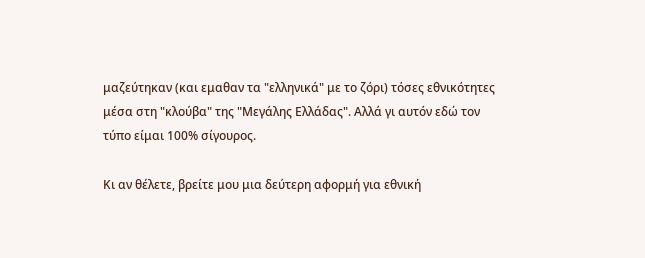μαζεύτηκαν (και εμαθαν τα "ελληνικά" με το ζόρι) τόσες εθνικότητες μέσα στη "κλούβα" της "Μεγάλης Ελλάδας". Αλλά γι αυτόν εδώ τον τύπο είμαι 100% σίγουρος.

Κι αν θέλετε, βρείτε μου μια δεύτερη αφορμή για εθνική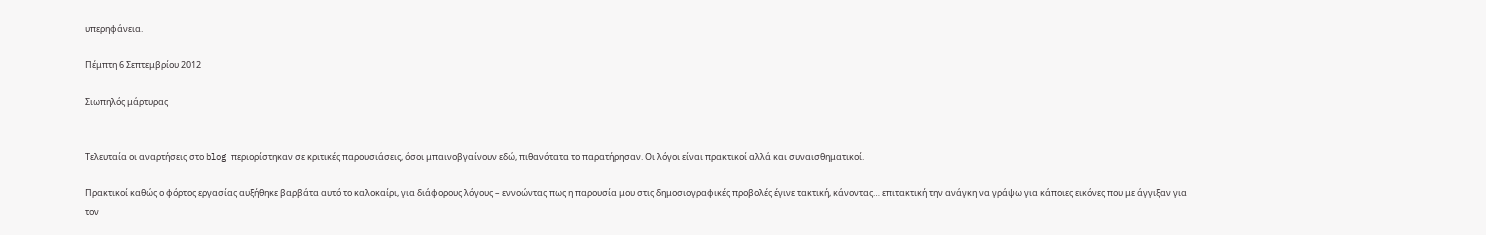υπερηφάνεια.

Πέμπτη 6 Σεπτεμβρίου 2012

Σιωπηλός μάρτυρας


Τελευταία οι αναρτήσεις στο blog περιορίστηκαν σε κριτικές παρουσιάσεις, όσοι μπαινοβγαίνουν εδώ, πιθανότατα το παρατήρησαν. Οι λόγοι είναι πρακτικοί αλλά και συναισθηματικοί.

Πρακτικοί καθώς ο φόρτος εργασίας αυξήθηκε βαρβάτα αυτό το καλοκαίρι, για διάφορους λόγους – εννοώντας πως η παρουσία μου στις δημοσιογραφικές προβολές έγινε τακτική, κάνοντας… επιτακτική την ανάγκη να γράψω για κάποιες εικόνες που με άγγιξαν για τον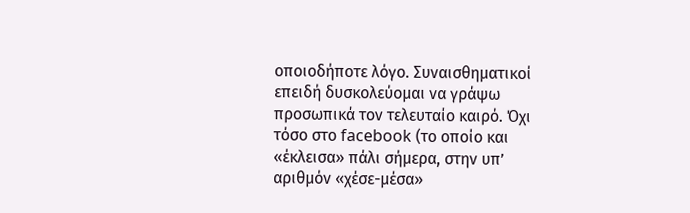οποιοδήποτε λόγο. Συναισθηματικοί επειδή δυσκολεύομαι να γράψω προσωπικά τον τελευταίο καιρό. Όχι τόσο στο facebook (το οποίο και «έκλεισα» πάλι σήμερα, στην υπ’ αριθμόν «χέσε-μέσα»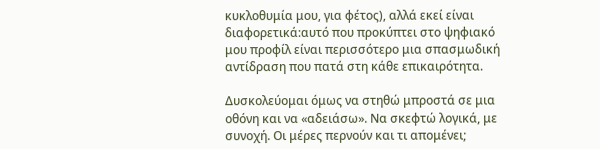κυκλοθυμία μου, για φέτος), αλλά εκεί είναι διαφορετικά:αυτό που προκύπτει στο ψηφιακό μου προφίλ είναι περισσότερο μια σπασμωδική αντίδραση που πατά στη κάθε επικαιρότητα.

Δυσκολεύομαι όμως να στηθώ μπροστά σε μια οθόνη και να «αδειάσω». Να σκεφτώ λογικά, με συνοχή. Οι μέρες περνούν και τι απομένει;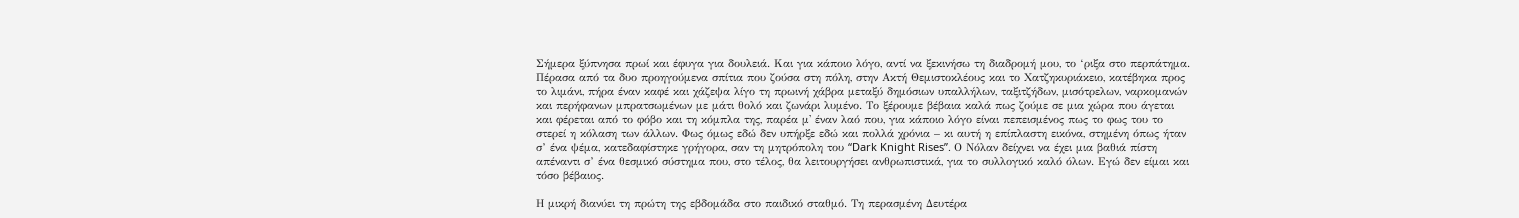Σήμερα ξύπνησα πρωί και έφυγα για δουλειά. Και για κάποιο λόγο, αντί να ξεκινήσω τη διαδρομή μου, το ‘ριξα στο περπάτημα. Πέρασα από τα δυο προηγούμενα σπίτια που ζούσα στη πόλη, στην Ακτή Θεμιστοκλέους και το Χατζηκυριάκειο, κατέβηκα προς το λιμάνι, πήρα έναν καφέ και χάζεψα λίγο τη πρωινή χάβρα μεταξύ δημόσιων υπαλλήλων, ταξιτζήδων, μισότρελων, ναρκομανών και περήφανων μπρατσωμένων με μάτι θολό και ζωνάρι λυμένο. Το ξέρουμε βέβαια καλά πως ζούμε σε μια χώρα που άγεται και φέρεται από το φόβο και τη κόμπλα της, παρέα μ' έναν λαό που, για κάποιο λόγο είναι πεπεισμένος πως το φως του το στερεί η κόλαση των άλλων. Φως όμως εδώ δεν υπήρξε εδώ και πολλά χρόνια – κι αυτή η επίπλαστη εικόνα, στημένη όπως ήταν σ’ ένα ψέμα, κατεδαφίστηκε γρήγορα, σαν τη μητρόπολη του “Dark Knight Rises”. Ο Νόλαν δείχνει να έχει μια βαθιά πίστη απέναντι σ’ ένα θεσμικό σύστημα που, στο τέλος, θα λειτουργήσει ανθρωπιστικά, για το συλλογικό καλό όλων. Εγώ δεν είμαι και τόσο βέβαιος.

Η μικρή διανύει τη πρώτη της εβδομάδα στο παιδικό σταθμό. Τη περασμένη Δευτέρα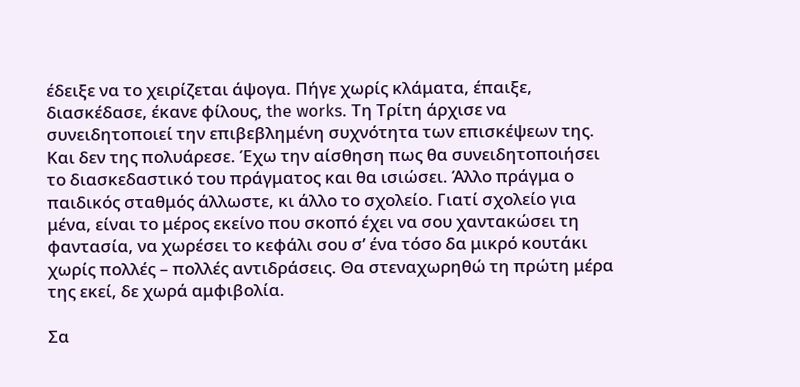έδειξε να το χειρίζεται άψογα. Πήγε χωρίς κλάματα, έπαιξε, διασκέδασε, έκανε φίλους, the works. Τη Τρίτη άρχισε να συνειδητοποιεί την επιβεβλημένη συχνότητα των επισκέψεων της. Και δεν της πολυάρεσε. Έχω την αίσθηση πως θα συνειδητοποιήσει το διασκεδαστικό του πράγματος και θα ισιώσει. Άλλο πράγμα ο παιδικός σταθμός άλλωστε, κι άλλο το σχολείο. Γιατί σχολείο για μένα, είναι το μέρος εκείνο που σκοπό έχει να σου χαντακώσει τη φαντασία, να χωρέσει το κεφάλι σου σ’ ένα τόσο δα μικρό κουτάκι χωρίς πολλές – πολλές αντιδράσεις. Θα στεναχωρηθώ τη πρώτη μέρα της εκεί, δε χωρά αμφιβολία.

Σα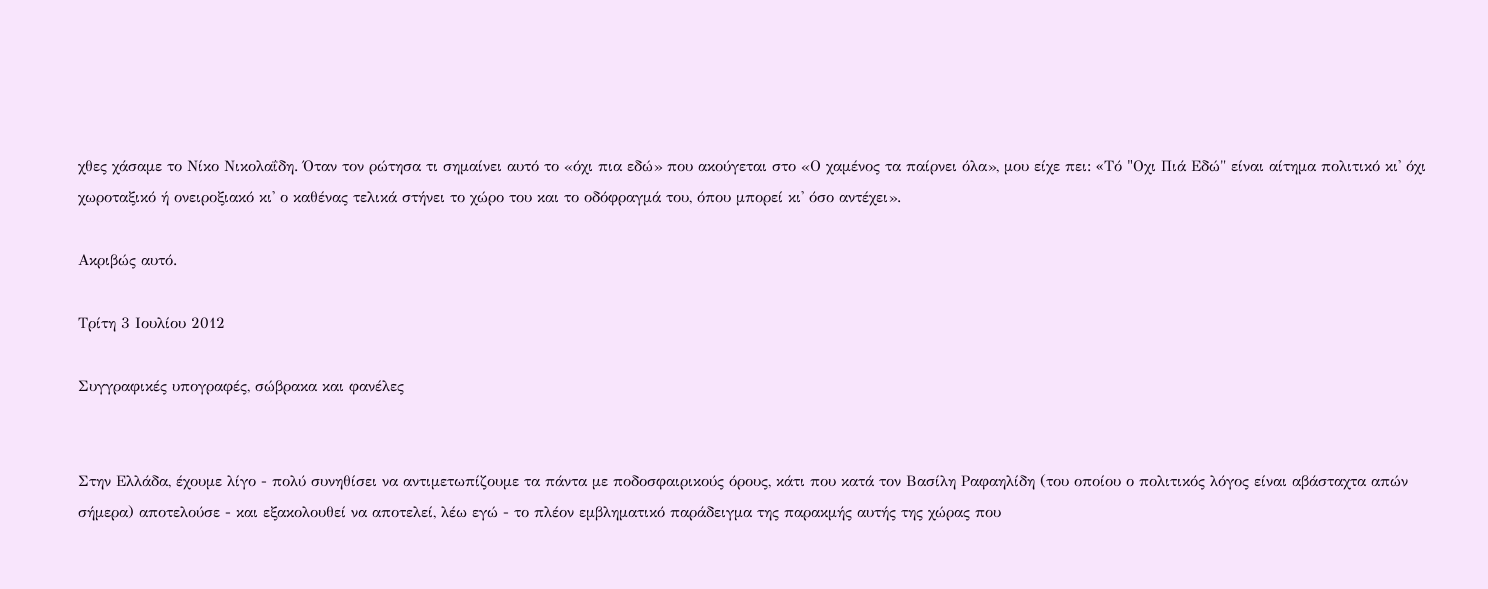χθες χάσαμε το Νίκο Νικολαΐδη. Όταν τον ρώτησα τι σημαίνει αυτό το «όχι πια εδώ» που ακούγεται στο «Ο χαμένος τα παίρνει όλα», μου είχε πει: «Tό "Oχι Πιά Eδώ" είναι αίτημα πολιτικό κι' όχι χωροταξικό ή ονειροξιακό κι' ο καθένας τελικά στήνει το χώρο του και το οδόφραγμά του, όπου μπορεί κι' όσο αντέχει».

Ακριβώς αυτό.

Τρίτη 3 Ιουλίου 2012

Συγγραφικές υπογραφές, σώβρακα και φανέλες


Στην Ελλάδα, έχουμε λίγο - πολύ συνηθίσει να αντιμετωπίζουμε τα πάντα με ποδοσφαιρικούς όρους, κάτι που κατά τον Βασίλη Ραφαηλίδη (του οποίου ο πολιτικός λόγος είναι αβάσταχτα απών σήμερα) αποτελούσε - και εξακολουθεί να αποτελεί, λέω εγώ - το πλέον εμβληματικό παράδειγμα της παρακμής αυτής της χώρας που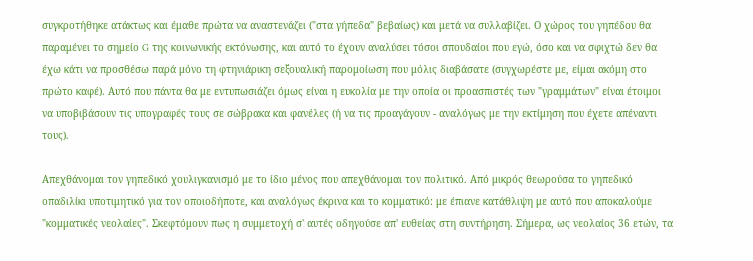συγκροτήθηκε ατάκτως και έμαθε πρώτα να αναστενάζει ("στα γήπεδα" βεβαίως) και μετά να συλλαβίζει. Ο χώρος του γηπέδου θα παραμένει το σημείο G της κοινωνικής εκτόνωσης, και αυτό το έχουν αναλύσει τόσοι σπουδαίοι που εγώ, όσο και να σφιχτώ δεν θα έχω κάτι να προσθέσω παρά μόνο τη φτηνιάρικη σεξουαλική παρομοίωση που μόλις διαβάσατε (συγχωρέστε με, είμαι ακόμη στο πρώτο καφέ). Αυτό που πάντα θα με εντυπωσιάζει όμως είναι η ευκολία με την οποία οι προασπιστές των "γραμμάτων" είναι έτοιμοι να υποβιβάσουν τις υπογραφές τους σε σώβρακα και φανέλες (ή να τις προαγάγουν - αναλόγως με την εκτίμηση που έχετε απέναντι τους).

Απεχθάνομαι τον γηπεδικό χουλιγκανισμό με τo ίδιο μένος που απεχθάνομαι τον πολιτικό. Από μικρός θεωρούσα το γηπεδικό οπαδιλίκι υποτιμητικό για τον οποιοδήποτε, και αναλόγως έκρινα και το κομματικό: με έπιανε κατάθλιψη με αυτό που αποκαλούμε "κομματικές νεολαίες". Σκεφτόμουν πως η συμμετοχή σ' αυτές οδηγούσε απ' ευθείας στη συντήρηση. Σήμερα, ως νεολαίος 36 ετών, τα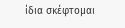ίδια σκέφτομαι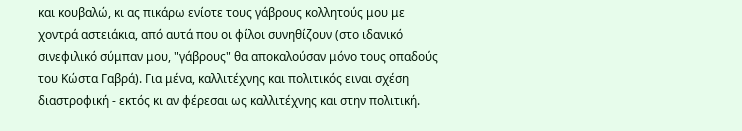και κουβαλώ, κι ας πικάρω ενίοτε τους γάβρους κολλητούς μου με χοντρά αστειάκια, από αυτά που οι φίλοι συνηθίζουν (στο ιδανικό σινεφιλικό σύμπαν μου, "γάβρους" θα αποκαλούσαν μόνο τους οπαδούς του Κώστα Γαβρά). Για μένα, καλλιτέχνης και πολιτικός ειναι σχέση διαστροφική - εκτός κι αν φέρεσαι ως καλλιτέχνης και στην πολιτική.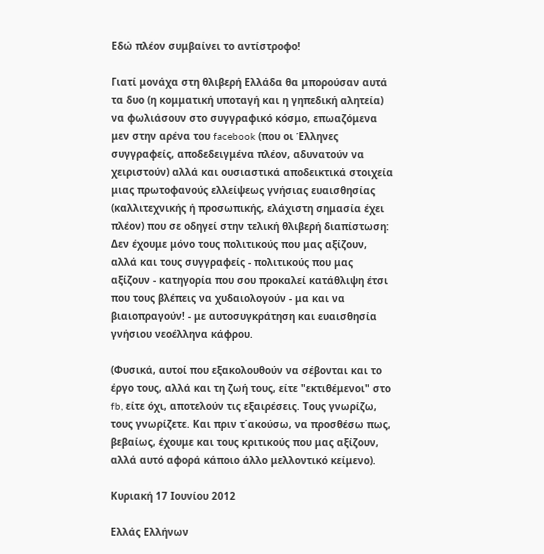Εδώ πλέον συμβαίνει το αντίστροφο!

Γιατί μονάχα στη θλιβερή Ελλάδα θα μπορούσαν αυτά τα δυο (η κομματική υποταγή και η γηπεδική αλητεία) να φωλιάσουν στο συγγραφικό κόσμο, επωαζόμενα μεν στην αρένα του facebook (που οι Έλληνες συγγραφείς, αποδεδειγμένα πλέον, αδυνατούν να χειριστούν) αλλά και ουσιαστικά αποδεικτικά στοιχεία μιας πρωτοφανούς ελλείψεως γνήσιας ευαισθησίας (καλλιτεχνικής ή προσωπικής, ελάχιστη σημασία έχει πλέον) που σε οδηγεί στην τελική θλιβερή διαπίστωση: Δεν έχουμε μόνο τους πολιτικούς που μας αξίζουν, αλλά και τους συγγραφείς - πολιτικούς που μας αξίζουν - κατηγορία που σου προκαλεί κατάθλιψη έτσι που τους βλέπεις να χυδαιολογούν - μα και να βιαιοπραγούν! - με αυτοσυγκράτηση και ευαισθησία γνήσιου νεοέλληνα κάφρου.

(Φυσικά, αυτοί που εξακολουθούν να σέβονται και το έργο τους, αλλά και τη ζωή τους, είτε "εκτιθέμενοι" στο fb, είτε όχι, αποτελούν τις εξαιρέσεις. Τους γνωρίζω, τους γνωρίζετε. Και πριν τ΄ακούσω, να προσθέσω πως, βεβαίως, έχουμε και τους κριτικούς που μας αξίζουν, αλλά αυτό αφορά κάποιο άλλο μελλοντικό κείμενο).

Κυριακή 17 Ιουνίου 2012

Ελλάς Ελλήνων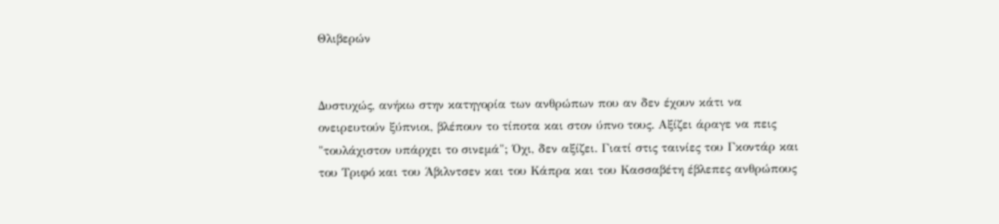Θλιβερών


Δυστυχώς, ανήκω στην κατηγορία των ανθρώπων που αν δεν έχουν κάτι να ονειρευτούν ξύπνιοι, βλέπουν το τίποτα και στον ύπνο τους. Αξίζει άραγε να πεις "τουλάχιστον υπάρχει το σινεμά"; Όχι, δεν αξίζει. Γιατί στις ταινίες του Γκοντάρ και του Τριφό και του Άβιλντσεν και του Κάπρα και του Κασσαβέτη έβλεπες ανθρώπους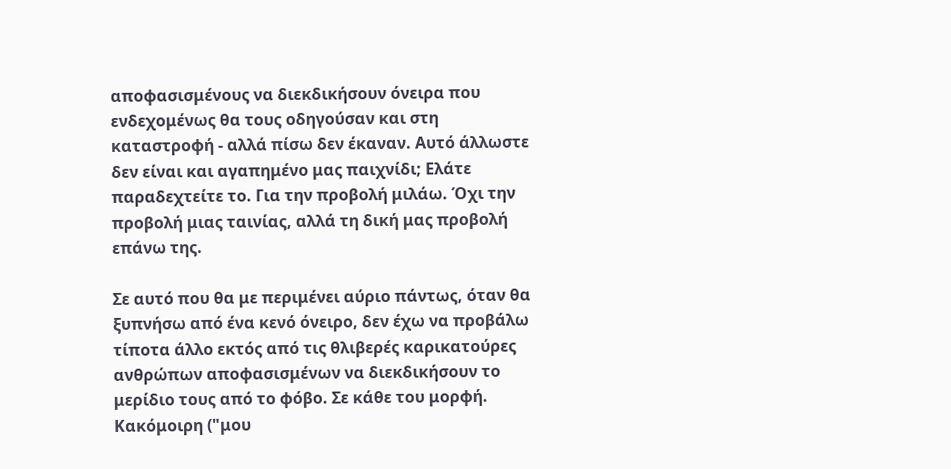αποφασισμένους να διεκδικήσουν όνειρα που ενδεχομένως θα τους οδηγούσαν και στη καταστροφή - αλλά πίσω δεν έκαναν. Αυτό άλλωστε δεν είναι και αγαπημένο μας παιχνίδι; Ελάτε παραδεχτείτε το. Για την προβολή μιλάω. Όχι την προβολή μιας ταινίας, αλλά τη δική μας προβολή επάνω της.

Σε αυτό που θα με περιμένει αύριο πάντως, όταν θα ξυπνήσω από ένα κενό όνειρο, δεν έχω να προβάλω τίποτα άλλο εκτός από τις θλιβερές καρικατούρες ανθρώπων αποφασισμένων να διεκδικήσουν το μερίδιο τους από το φόβο. Σε κάθε του μορφή. Κακόμοιρη ("μου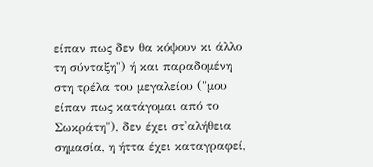είπαν πως δεν θα κόψουν κι άλλο τη σύνταξη") ή και παραδομένη στη τρέλα του μεγαλείου ("μου είπαν πως κατάγομαι από το Σωκράτη"), δεν έχει στ'αλήθεια σημασία, η ήττα έχει καταγραφεί,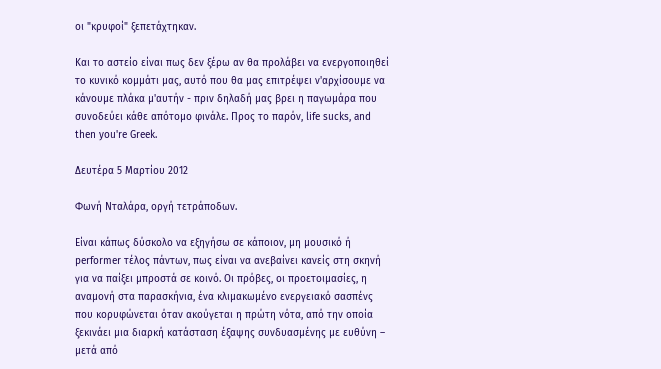οι "κρυφοί" ξεπετάχτηκαν.

Και το αστείο είναι πως δεν ξέρω αν θα προλάβει να ενεργοποιηθεί το κυνικό κομμάτι μας, αυτό που θα μας επιτρέψει ν'αρχίσουμε να κάνουμε πλάκα μ'αυτήν - πριν δηλαδή μας βρει η παγωμάρα που συνοδεύει κάθε απότομο φινάλε. Προς το παρόν, life sucks, and then you're Greek.

Δευτέρα 5 Μαρτίου 2012

Φωνή Νταλάρα, οργή τετράποδων.

Είναι κάπως δύσκολο να εξηγήσω σε κάποιον, μη μουσικό ή performer τέλος πάντων, πως είναι να ανεβαίνει κανείς στη σκηνή για να παίξει μπροστά σε κοινό. Οι πρόβες, οι προετοιμασίες, η αναμονή στα παρασκήνια, ένα κλιμακωμένο ενεργειακό σασπένς που κορυφώνεται όταν ακούγεται η πρώτη νότα, από την οποία ξεκινάει μια διαρκή κατάσταση έξαψης συνδυασμένης με ευθύνη – μετά από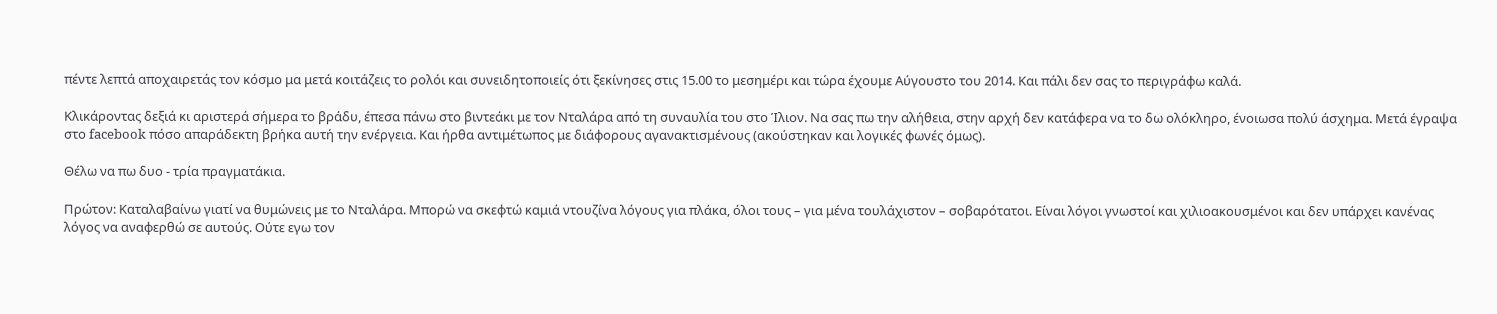πέντε λεπτά αποχαιρετάς τον κόσμο μα μετά κοιτάζεις το ρολόι και συνειδητοποιείς ότι ξεκίνησες στις 15.00 το μεσημέρι και τώρα έχουμε Αύγουστο του 2014. Και πάλι δεν σας το περιγράφω καλά.

Κλικάροντας δεξιά κι αριστερά σήμερα το βράδυ, έπεσα πάνω στο βιντεάκι με τον Νταλάρα από τη συναυλία του στο Ίλιον. Να σας πω την αλήθεια, στην αρχή δεν κατάφερα να το δω ολόκληρο, ένοιωσα πολύ άσχημα. Μετά έγραψα στο facebook πόσο απαράδεκτη βρήκα αυτή την ενέργεια. Και ήρθα αντιμέτωπος με διάφορους αγανακτισμένους (ακούστηκαν και λογικές φωνές όμως).

Θέλω να πω δυο - τρία πραγματάκια.

Πρώτον: Καταλαβαίνω γιατί να θυμώνεις με το Νταλάρα. Μπορώ να σκεφτώ καμιά ντουζίνα λόγους για πλάκα, όλοι τους – για μένα τουλάχιστον – σοβαρότατοι. Είναι λόγοι γνωστοί και χιλιοακουσμένοι και δεν υπάρχει κανένας λόγος να αναφερθώ σε αυτούς. Ούτε εγω τον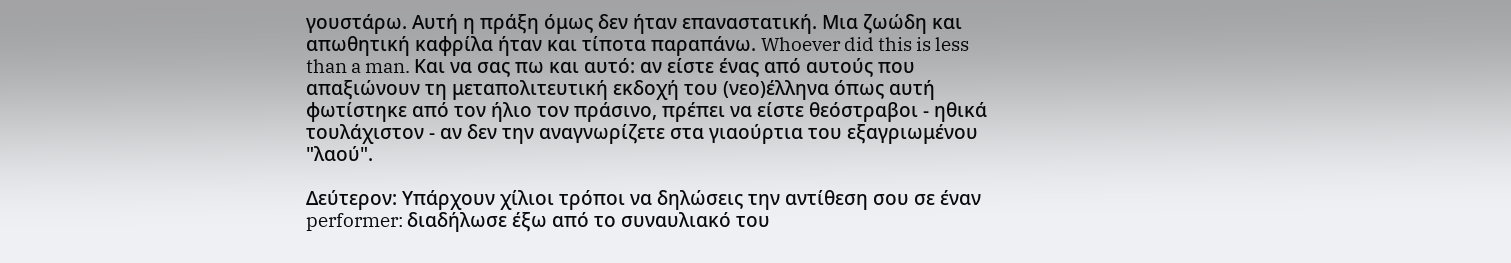γουστάρω. Αυτή η πράξη όμως δεν ήταν επαναστατική. Μια ζωώδη και απωθητική καφρίλα ήταν και τίποτα παραπάνω. Whoever did this is less than a man. Και να σας πω και αυτό: αν είστε ένας από αυτούς που απαξιώνουν τη μεταπολιτευτική εκδοχή του (νεο)έλληνα όπως αυτή φωτίστηκε από τον ήλιο τον πράσινο, πρέπει να είστε θεόστραβοι - ηθικά τουλάχιστον - αν δεν την αναγνωρίζετε στα γιαούρτια του εξαγριωμένου "λαού".

Δεύτερον: Υπάρχουν χίλιοι τρόποι να δηλώσεις την αντίθεση σου σε έναν performer: διαδήλωσε έξω από το συναυλιακό του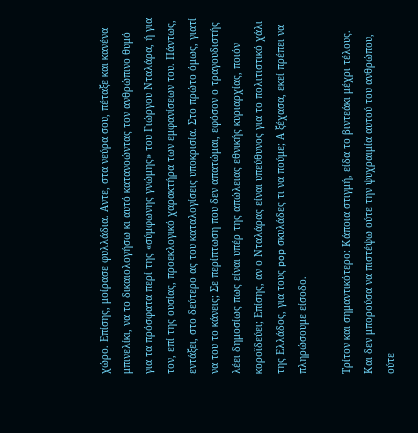χώρο. Επίσης, μοίρασε φυλλάδια. Αντε, στα νεύρα σου, πέταξε και κανένα μπινελίκι, να το δικαιολογήσω κι αυτό κατανοώντας τον ανθρώπινο θυμό για τα πρόσφατα περί της «σύμφωνης γνώμης» του Γιώργου Νταλάρα, ή για τον, επί της ουσίας, προεκλογικό χαρακτήρα των εμφανίσεων του. Πάντως, εντάξει, στο δεύτερο ας του καταλογίσεις υποκρισία. Στο πρώτο όμως, γιατί να του το κάνεις; Σε περίπτωση που δεν απατώμαι, εφόσον ο τραγουδιστής λέει δημοσίως πως είναι υπέρ της απώλειας εθνικής κυριαρχίας, ποιόν κοροϊδεύει; Επίσης, αν ο Νταλάρας είναι υπεύθυνος για το πολιτιστικό χάλι της Ελλάδος, για τους pop σκυλάδες τι να πούμε; Α ξέχασα, εκεί πρέπει να πληρώσουμε είσοδο.

Τρίτον και σημαντικότερο: Κάποια στιγμή, είδα το βιντεάκι μέχρι τέλους. Και δεν μπορούσα να πιστέψω ούτε την ψυχραιμία αυτού του ανθρώπου, ούτε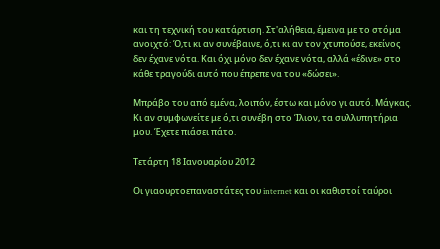και τη τεχνική του κατάρτιση. Στ'αλήθεια, έμεινα με το στόμα ανοιχτό: Ό,τι κι αν συνέβαινε, ό,τι κι αν τον χτυπούσε, εκείνος δεν έχανε νότα. Και όχι μόνο δεν έχανε νότα, αλλά «έδινε» στο κάθε τραγούδι αυτό που έπρεπε να του «δώσει».

Μπράβο του από εμένα, λοιπόν, έστω και μόνο γι αυτό. Μάγκας. Κι αν συμφωνείτε με ό,τι συνέβη στο Ίλιον, τα συλλυπητήρια μου. Έχετε πιάσει πάτο.

Τετάρτη 18 Ιανουαρίου 2012

Οι γιαουρτοεπαναστάτες του internet και οι καθιστοί ταύροι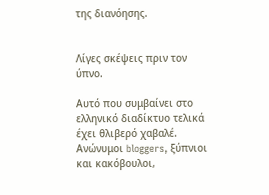της διανόησης.


Λίγες σκέψεις πριν τον ύπνο.

Αυτό που συμβαίνει στο ελληνικό διαδίκτυο τελικά έχει θλιβερό χαβαλέ. Ανώνυμοι bloggers, ξύπνιοι και κακόβουλοι,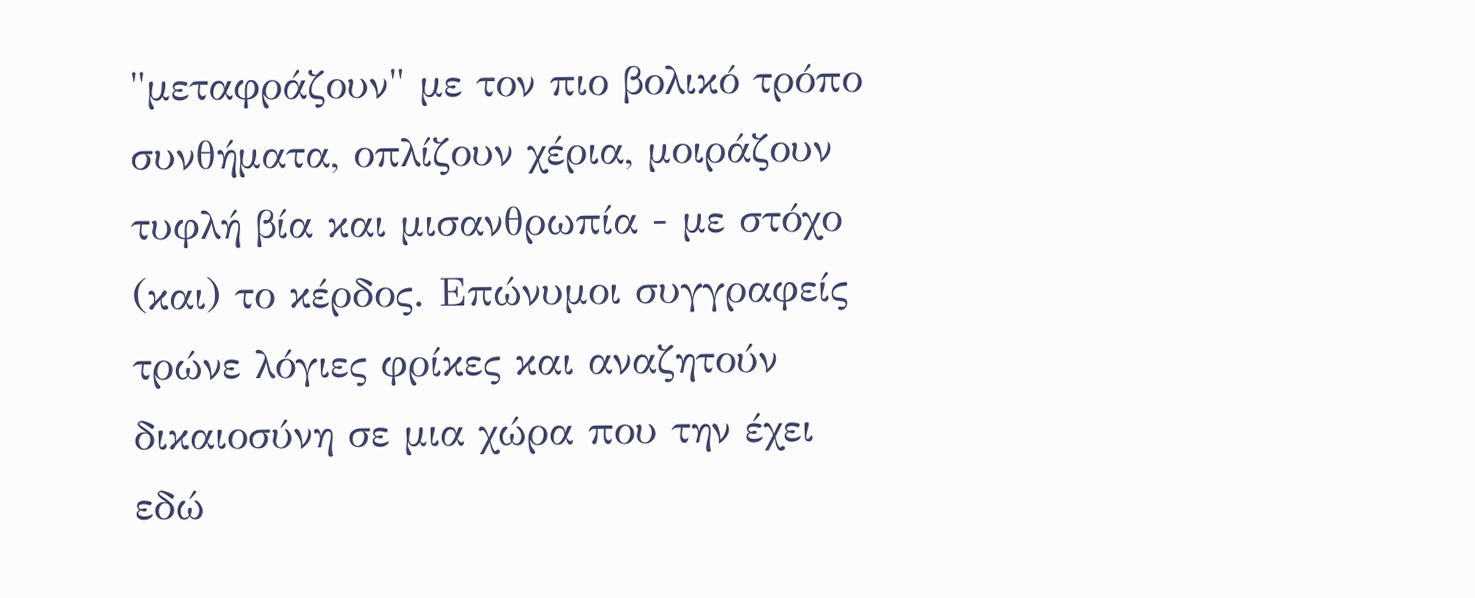"μεταφράζουν" με τον πιο βολικό τρόπο συνθήματα, οπλίζουν χέρια, μοιράζουν τυφλή βία και μισανθρωπία - με στόχο (και) το κέρδος. Επώνυμοι συγγραφείς τρώνε λόγιες φρίκες και αναζητούν δικαιοσύνη σε μια χώρα που την έχει εδώ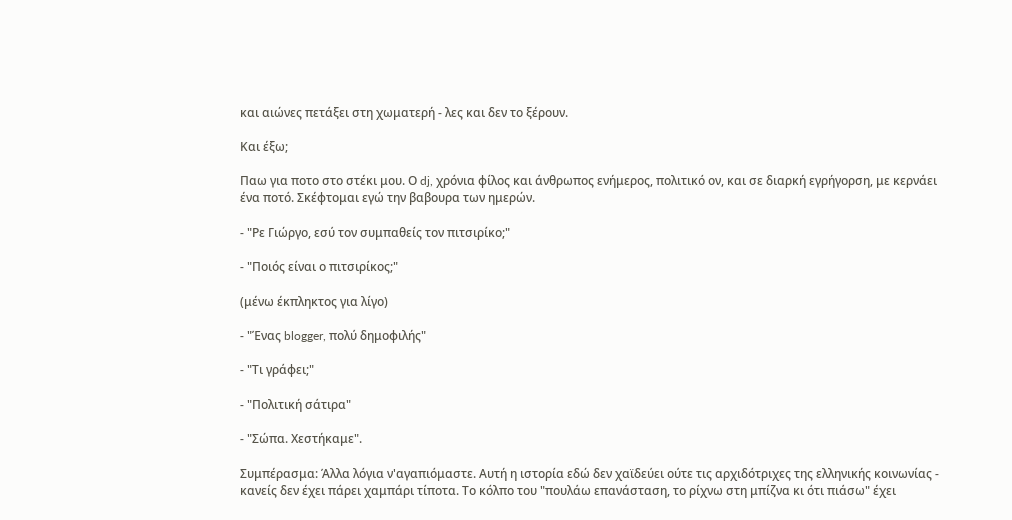και αιώνες πετάξει στη χωματερή - λες και δεν το ξέρουν.

Και έξω;

Παω για ποτο στο στέκι μου. Ο dj, χρόνια φίλος και άνθρωπος ενήμερος, πολιτικό ον, και σε διαρκή εγρήγορση, με κερνάει ένα ποτό. Σκέφτομαι εγώ την βαβουρα των ημερών.

- "Ρε Γιώργο, εσύ τον συμπαθείς τον πιτσιρίκο;"

- "Ποιός είναι ο πιτσιρίκος;"

(μένω έκπληκτος για λίγο)

- "Ένας blogger, πολύ δημοφιλής"

- "Τι γράφει;"

- "Πολιτική σάτιρα"

- "Σώπα. Χεστήκαμε".

Συμπέρασμα: Άλλα λόγια ν'αγαπιόμαστε. Αυτή η ιστορία εδώ δεν χαϊδεύει ούτε τις αρχιδότριχες της ελληνικής κοινωνίας - κανείς δεν έχει πάρει χαμπάρι τίποτα. Το κόλπο του "πουλάω επανάσταση, το ρίχνω στη μπίζνα κι ότι πιάσω" έχει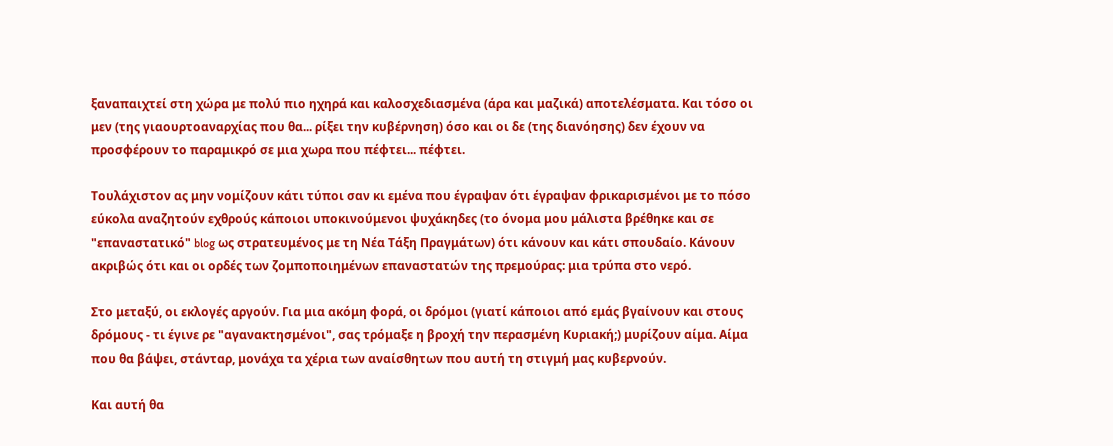ξαναπαιχτεί στη χώρα με πολύ πιο ηχηρά και καλοσχεδιασμένα (άρα και μαζικά) αποτελέσματα. Και τόσο οι μεν (της γιαουρτοαναρχίας που θα... ρίξει την κυβέρνηση) όσο και οι δε (της διανόησης) δεν έχουν να προσφέρουν το παραμικρό σε μια χωρα που πέφτει... πέφτει.

Τουλάχιστον ας μην νομίζουν κάτι τύποι σαν κι εμένα που έγραψαν ότι έγραψαν φρικαρισμένοι με το πόσο εύκολα αναζητούν εχθρούς κάποιοι υποκινούμενοι ψυχάκηδες (το όνομα μου μάλιστα βρέθηκε και σε "επαναστατικό" blog ως στρατευμένος με τη Νέα Τάξη Πραγμάτων) ότι κάνουν και κάτι σπουδαίο. Κάνουν ακριβώς ότι και οι ορδές των ζομποποιημένων επαναστατών της πρεμούρας: μια τρύπα στο νερό.

Στο μεταξύ, οι εκλογές αργούν. Για μια ακόμη φορά, οι δρόμοι (γιατί κάποιοι από εμάς βγαίνουν και στους δρόμους - τι έγινε ρε "αγανακτησμένοι", σας τρόμαξε η βροχή την περασμένη Κυριακή;) μυρίζουν αίμα. Αίμα που θα βάψει, στάνταρ, μονάχα τα χέρια των αναίσθητων που αυτή τη στιγμή μας κυβερνούν.

Και αυτή θα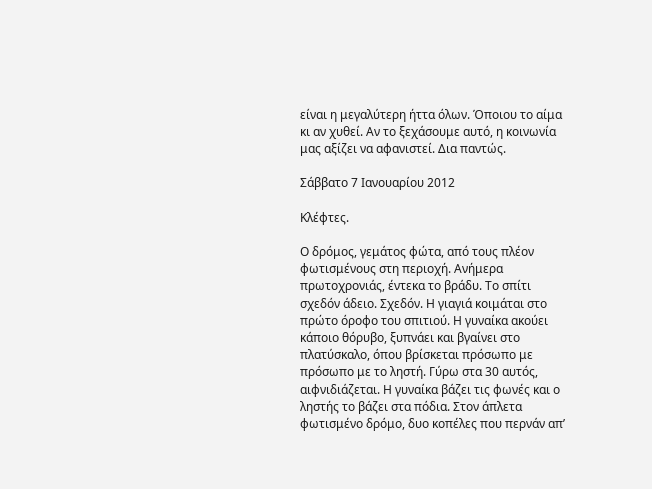είναι η μεγαλύτερη ήττα όλων. Όποιου το αίμα κι αν χυθεί. Αν το ξεχάσουμε αυτό, η κοινωνία μας αξίζει να αφανιστεί. Δια παντώς.

Σάββατο 7 Ιανουαρίου 2012

Κλέφτες.

Ο δρόμος, γεμάτος φώτα, από τους πλέον φωτισμένους στη περιοχή. Ανήμερα πρωτοχρονιάς, έντεκα το βράδυ. Το σπίτι σχεδόν άδειο. Σχεδόν. Η γιαγιά κοιμάται στο πρώτο όροφο του σπιτιού. Η γυναίκα ακούει κάποιο θόρυβο, ξυπνάει και βγαίνει στο πλατύσκαλο, όπου βρίσκεται πρόσωπο με πρόσωπο με το ληστή. Γύρω στα 30 αυτός, αιφνιδιάζεται. Η γυναίκα βάζει τις φωνές και ο ληστής το βάζει στα πόδια. Στον άπλετα φωτισμένο δρόμο, δυο κοπέλες που περνάν απ’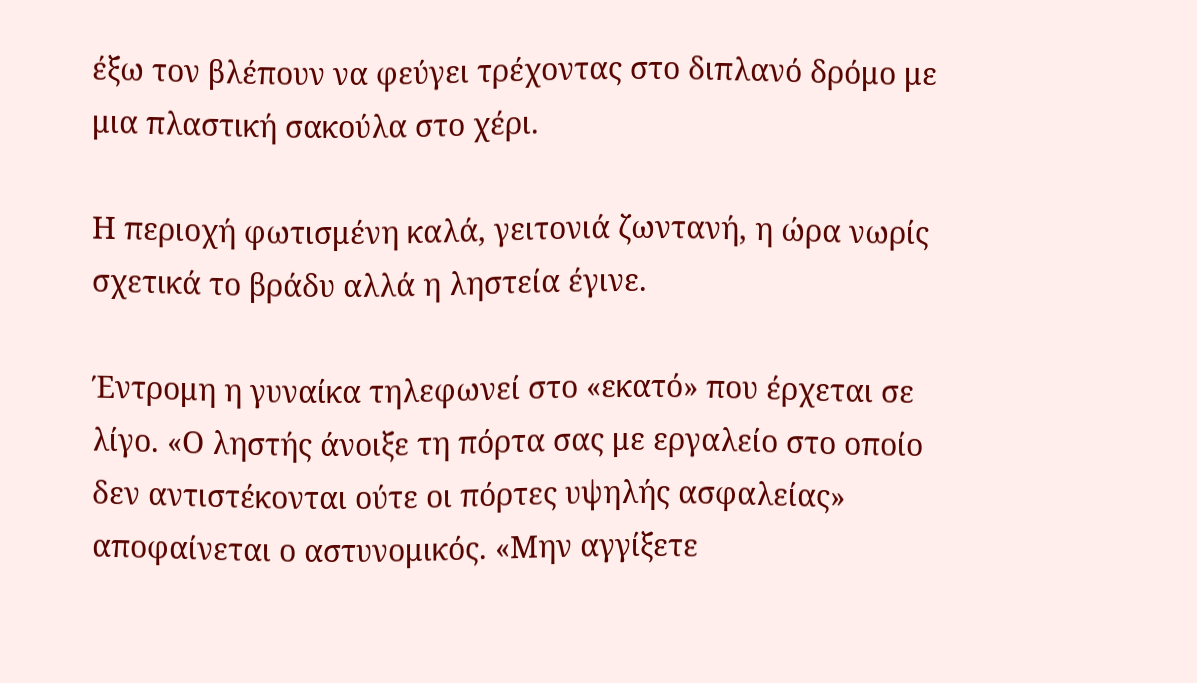έξω τον βλέπουν να φεύγει τρέχοντας στο διπλανό δρόμο με μια πλαστική σακούλα στο χέρι.

Η περιοχή φωτισμένη καλά, γειτονιά ζωντανή, η ώρα νωρίς σχετικά το βράδυ αλλά η ληστεία έγινε.

Έντρομη η γυναίκα τηλεφωνεί στο «εκατό» που έρχεται σε λίγο. «Ο ληστής άνοιξε τη πόρτα σας με εργαλείο στο οποίο δεν αντιστέκονται ούτε οι πόρτες υψηλής ασφαλείας» αποφαίνεται ο αστυνομικός. «Μην αγγίξετε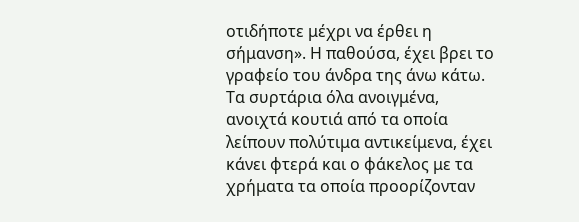οτιδήποτε μέχρι να έρθει η σήμανση». Η παθούσα, έχει βρει το γραφείο του άνδρα της άνω κάτω. Τα συρτάρια όλα ανοιγμένα, ανοιχτά κουτιά από τα οποία λείπουν πολύτιμα αντικείμενα, έχει κάνει φτερά και ο φάκελος με τα χρήματα τα οποία προορίζονταν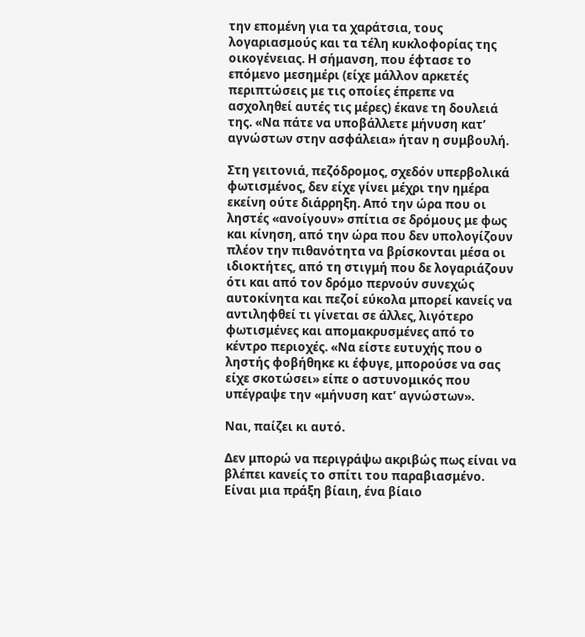την επομένη για τα χαράτσια, τους λογαριασμούς και τα τέλη κυκλοφορίας της οικογένειας. Η σήμανση, που έφτασε το επόμενο μεσημέρι (είχε μάλλον αρκετές περιπτώσεις με τις οποίες έπρεπε να ασχοληθεί αυτές τις μέρες) έκανε τη δουλειά της. «Να πάτε να υποβάλλετε μήνυση κατ’ αγνώστων στην ασφάλεια» ήταν η συμβουλή.

Στη γειτονιά, πεζόδρομος, σχεδόν υπερβολικά φωτισμένος, δεν είχε γίνει μέχρι την ημέρα εκείνη ούτε διάρρηξη. Από την ώρα που οι ληστές «ανοίγουν» σπίτια σε δρόμους με φως και κίνηση, από την ώρα που δεν υπολογίζουν πλέον την πιθανότητα να βρίσκονται μέσα οι ιδιοκτήτες, από τη στιγμή που δε λογαριάζουν ότι και από τον δρόμο περνούν συνεχώς αυτοκίνητα και πεζοί εύκολα μπορεί κανείς να αντιληφθεί τι γίνεται σε άλλες, λιγότερο φωτισμένες και απομακρυσμένες από το κέντρο περιοχές. «Να είστε ευτυχής που ο ληστής φοβήθηκε κι έφυγε, μπορούσε να σας είχε σκοτώσει» είπε ο αστυνομικός που υπέγραψε την «μήνυση κατ’ αγνώστων».

Ναι, παίζει κι αυτό.

Δεν μπορώ να περιγράψω ακριβώς πως είναι να βλέπει κανείς το σπίτι του παραβιασμένο. Είναι μια πράξη βίαιη, ένα βίαιο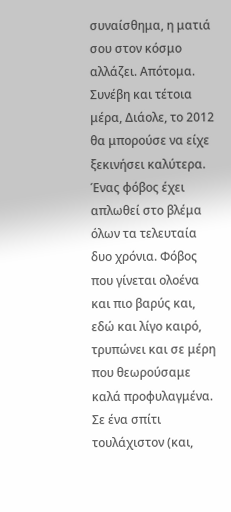συναίσθημα, η ματιά σου στον κόσμο αλλάζει. Απότομα. Συνέβη και τέτοια μέρα, Διάολε, το 2012 θα μπορούσε να είχε ξεκινήσει καλύτερα. Ένας φόβος έχει απλωθεί στο βλέμα όλων τα τελευταία δυο χρόνια. Φόβος που γίνεται ολοένα και πιο βαρύς και, εδώ και λίγο καιρό, τρυπώνει και σε μέρη που θεωρούσαμε καλά προφυλαγμένα. Σε ένα σπίτι τουλάχιστον (και,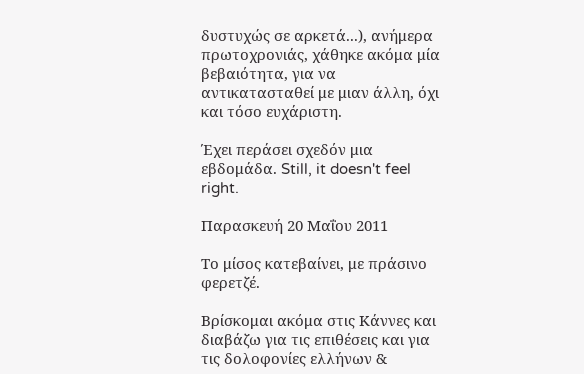δυστυχώς σε αρκετά...), ανήμερα πρωτοχρονιάς, χάθηκε ακόμα μία βεβαιότητα, για να αντικατασταθεί με μιαν άλλη, όχι και τόσο ευχάριστη.

Έχει περάσει σχεδόν μια εβδομάδα. Still, it doesn't feel right.

Παρασκευή 20 Μαΐου 2011

Το μίσος κατεβαίνει, με πράσινο φερετζέ.

Βρίσκομαι ακόμα στις Κάννες και διαβάζω για τις επιθέσεις και για τις δολοφονίες ελλήνων &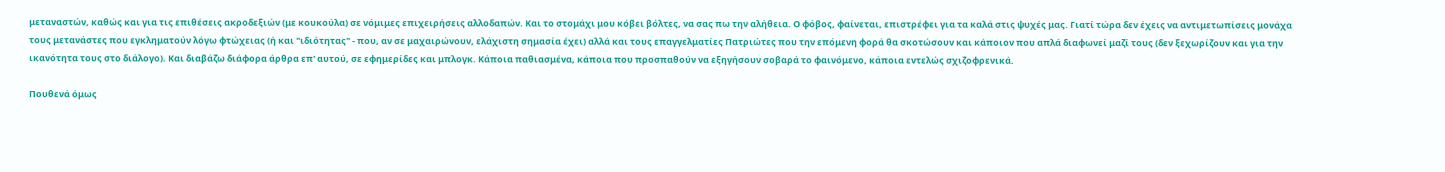μεταναστών, καθώς και για τις επιθέσεις ακροδεξιών (με κουκούλα) σε νόμιμες επιχειρήσεις αλλοδαπών. Και το στομάχι μου κόβει βόλτες, να σας πω την αλήθεια. Ο φόβος, φαίνεται, επιστρέφει για τα καλά στις ψυχές μας. Γιατί τώρα δεν έχεις να αντιμετωπίσεις μονάχα τους μετανάστες που εγκληματούν λόγω φτώχειας (ή και "ιδιότητας" - που, αν σε μαχαιρώνουν, ελάχιστη σημασία έχει) αλλά και τους επαγγελματίες Πατριώτες που την επόμενη φορά θα σκοτώσουν και κάποιον που απλά διαφωνεί μαζί τους (δεν ξεχωρίζουν και για την ικανότητα τους στο διάλογο). Και διαβάζω διάφορα άρθρα επ' αυτού, σε εφημερίδες και μπλογκ. Κάποια παθιασμένα, κάποια που προσπαθούν να εξηγήσουν σοβαρά το φαινόμενο, κάποια εντελώς σχιζοφρενικά.

Πουθενά όμως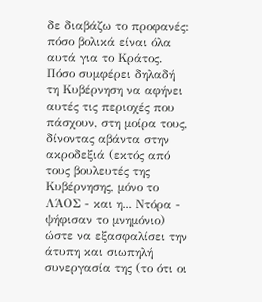δε διαβάζω το προφανές: πόσο βολικά είναι όλα αυτά για το Κράτος. Πόσο συμφέρει δηλαδή τη Κυβέρνηση να αφήνει αυτές τις περιοχές που πάσχουν, στη μοίρα τους, δίνοντας αβάντα στην ακροδεξιά (εκτός από τους βουλευτές της Κυβέρνησης, μόνο το ΛΆΟΣ - και η... Ντόρα - ψήφισαν το μνημόνιο) ώστε να εξασφαλίσει την άτυπη και σιωπηλή συνεργασία της (το ότι οι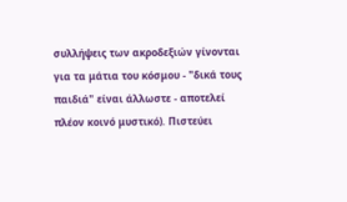συλλήψεις των ακροδεξιών γίνονται για τα μάτια του κόσμου - "δικά τους παιδιά" είναι άλλωστε - αποτελεί πλέον κοινό μυστικό). Πιστεύει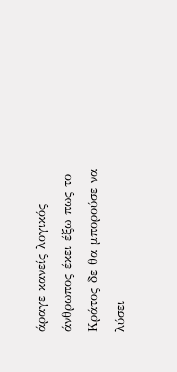άραγε κανείς λογικός άνθρωπος έκει έξω πως το Κράτος δε θα μπορούσε να λύσει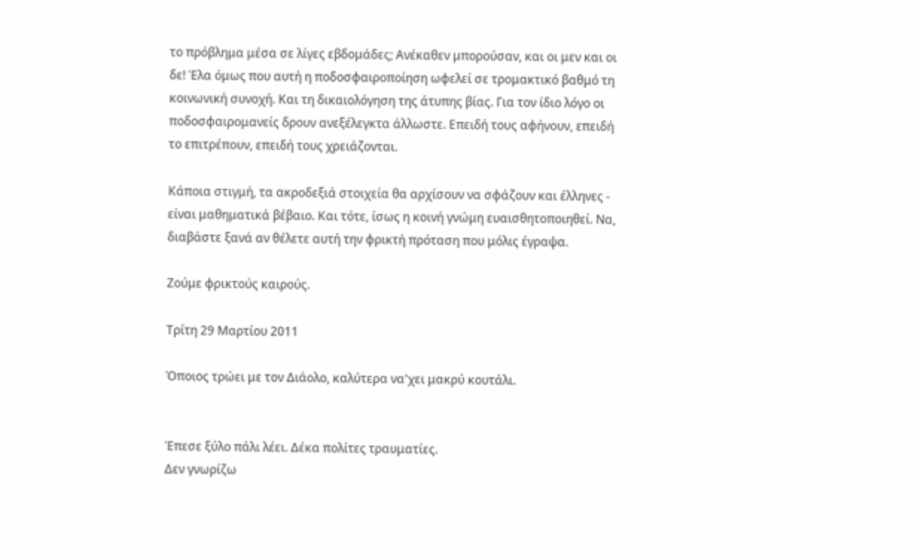το πρόβλημα μέσα σε λίγες εβδομάδες; Ανέκαθεν μπορούσαν, και οι μεν και οι δε! Έλα όμως που αυτή η ποδοσφαιροποίηση ωφελεί σε τρομακτικό βαθμό τη κοινωνική συνοχή. Και τη δικαιολόγηση της άτυπης βίας. Για τον ίδιο λόγο οι ποδοσφαιρομανείς δρουν ανεξέλεγκτα άλλωστε. Επειδή τους αφήνουν, επειδή το επιτρέπουν, επειδή τους χρειάζονται.

Κάποια στιγμή, τα ακροδεξιά στοιχεία θα αρχίσουν να σφάζουν και έλληνες - είναι μαθηματικά βέβαιο. Και τότε, ίσως η κοινή γνώμη ευαισθητοποιηθεί. Να, διαβάστε ξανά αν θέλετε αυτή την φρικτή πρόταση που μόλις έγραψα.

Ζούμε φρικτούς καιρούς.

Τρίτη 29 Μαρτίου 2011

Όποιος τρώει με τον Διάολο, καλύτερα να'χει μακρύ κουτάλι.


Έπεσε ξύλο πάλι λέει. Δέκα πολίτες τραυματίες.
Δεν γνωρίζω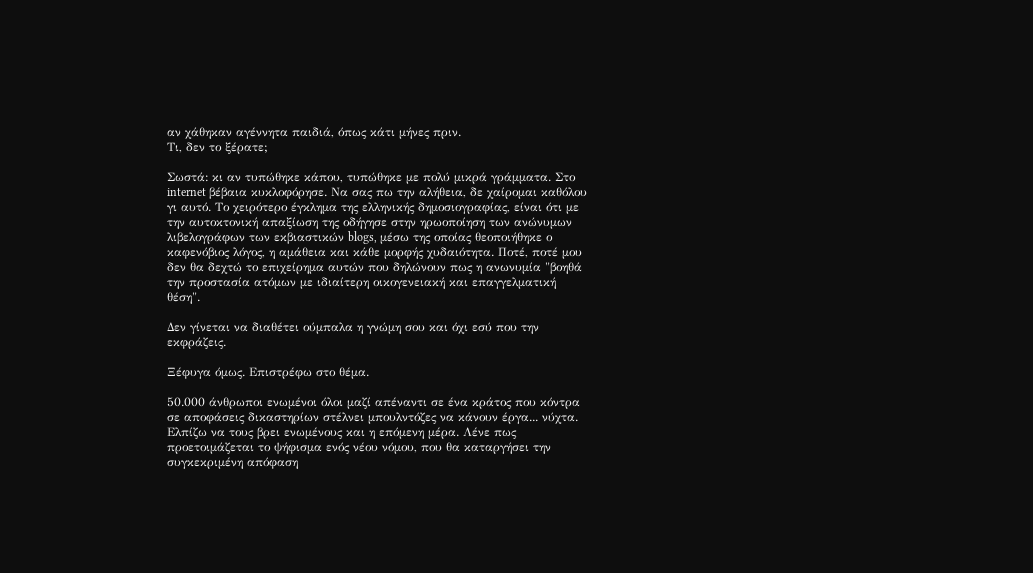αν χάθηκαν αγέννητα παιδιά, όπως κάτι μήνες πριν.
Τι, δεν το ξέρατε;

Σωστά: κι αν τυπώθηκε κάπου, τυπώθηκε με πολύ μικρά γράμματα. Στο internet βέβαια κυκλοφόρησε. Να σας πω την αλήθεια, δε χαίρομαι καθόλου γι αυτό. Το χειρότερο έγκλημα της ελληνικής δημοσιογραφίας, είναι ότι με την αυτοκτονική απαξίωση της οδήγησε στην ηρωοποίηση των ανώνυμων λιβελογράφων των εκβιαστικών blogs, μέσω της οποίας θεοποιήθηκε ο καφενόβιος λόγος, η αμάθεια και κάθε μορφής χυδαιότητα. Ποτέ, ποτέ μου δεν θα δεχτώ το επιχείρημα αυτών που δηλώνουν πως η ανωνυμία "βοηθά την προστασία ατόμων με ιδιαίτερη οικογενειακή και επαγγελματική θέση".

Δεν γίνεται να διαθέτει ούμπαλα η γνώμη σου και όχι εσύ που την εκφράζεις.

Ξέφυγα όμως. Επιστρέφω στο θέμα.

50.000 άνθρωποι ενωμένοι όλοι μαζί απέναντι σε ένα κράτος που κόντρα σε αποφάσεις δικαστηρίων στέλνει μπουλντόζες να κάνουν έργα... νύχτα. Ελπίζω να τους βρει ενωμένους και η επόμενη μέρα. Λένε πως προετοιμάζεται το ψήφισμα ενός νέου νόμου, που θα καταργήσει την συγκεκριμένη απόφαση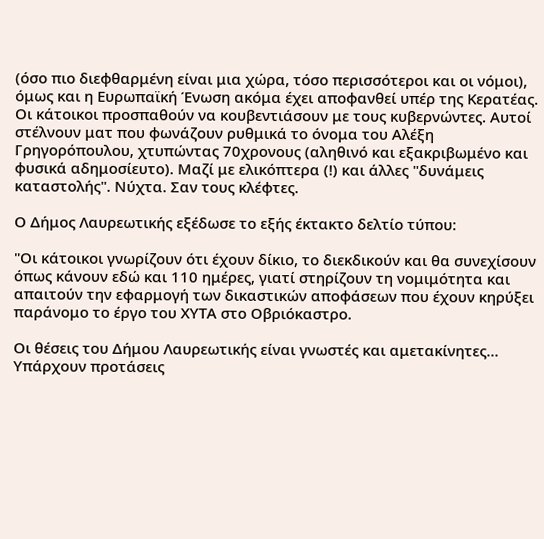(όσο πιο διεφθαρμένη είναι μια χώρα, τόσο περισσότεροι και οι νόμοι), όμως και η Ευρωπαϊκή Ένωση ακόμα έχει αποφανθεί υπέρ της Κερατέας. Οι κάτοικοι προσπαθούν να κουβεντιάσουν με τους κυβερνώντες. Αυτοί στέλνουν ματ που φωνάζουν ρυθμικά το όνομα του Αλέξη Γρηγορόπουλου, χτυπώντας 70χρονους (αληθινό και εξακριβωμένο και φυσικά αδημοσίευτο). Μαζί με ελικόπτερα (!) και άλλες "δυνάμεις καταστολής". Νύχτα. Σαν τους κλέφτες.

Ο Δήμος Λαυρεωτικής εξέδωσε το εξής έκτακτο δελτίο τύπου:

"Οι κάτοικοι γνωρίζουν ότι έχουν δίκιο, το διεκδικούν και θα συνεχίσουν όπως κάνουν εδώ και 110 ημέρες, γιατί στηρίζουν τη νομιμότητα και απαιτούν την εφαρμογή των δικαστικών αποφάσεων που έχουν κηρύξει παράνομο το έργο του ΧΥΤΑ στο Οβριόκαστρο.

Οι θέσεις του Δήμου Λαυρεωτικής είναι γνωστές και αμετακίνητες…
Υπάρχουν προτάσεις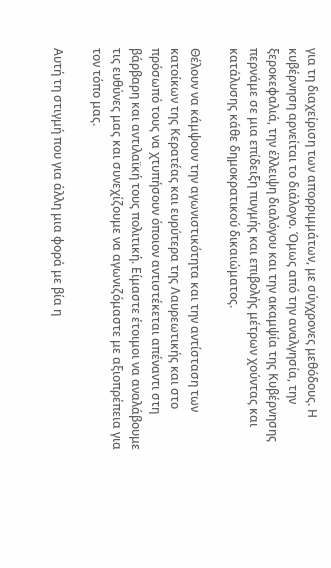για τη διαχείριση των απορριμμάτων, με σύγχρονες μεθόδους. Η κυβέρνηση αρνείται το διάλογο. Όμως από την αναλγησία, την ξεροκεφαλιά, την έλλειψη διαλόγου και την ακαμψία της Κυβέρνησης περνάμε σε μια επίδειξη πυγμής και επιβολής μέτρων χούντας και κατάλυσης κάθε δημοκρατικού δικαιώματος.

Θέλουν να κάμψουν την αγωνιστικότητα και την αντίσταση των κατοίκων της Κερατέας και ευρύτερα της Λαυρεωτικής και στο πρόσωπό τους να χτυπήσουν όποιον αντιστέκεται απέναντι στη βάρβαρη και αντιλαϊκή τους πολιτική. Είμαστε έτοιμοι να αναλάβουμε τις ευθύνες μας και συνεχίζουμε να αγωνιζόμαστε με αξιοπρέπεια για τον τόπο μας.

Αυτή τη στιγμή που για άλλη μια φορά με βία η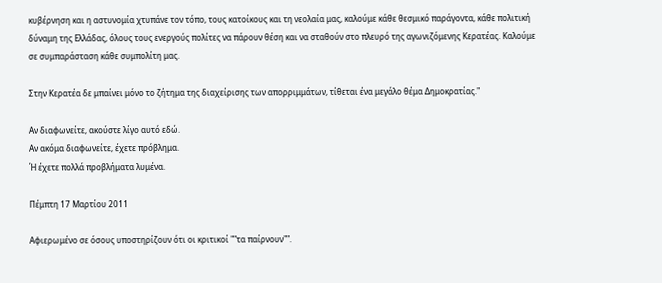κυβέρνηση και η αστυνομία χτυπάνε τον τόπο, τους κατοίκους και τη νεολαία μας, καλούμε κάθε θεσμικό παράγοντα, κάθε πολιτική δύναμη της Ελλάδας, όλους τους ενεργούς πολίτες να πάρουν θέση και να σταθούν στο πλευρό της αγωνιζόμενης Κερατέας. Καλούμε σε συμπαράσταση κάθε συμπολίτη μας.

Στην Κερατέα δε μπαίνει μόνο το ζήτημα της διαχείρισης των απορριμμάτων, τίθεται ένα μεγάλο θέμα Δημοκρατίας."

Αν διαφωνείτε, ακούστε λίγο αυτό εδώ.
Αν ακόμα διαφωνείτε, έχετε πρόβλημα.
Ή έχετε πολλά προβλήματα λυμένα.

Πέμπτη 17 Μαρτίου 2011

Αφιερωμένο σε όσους υποστηρίζουν ότι οι κριτικοί ""τα παίρνουν"".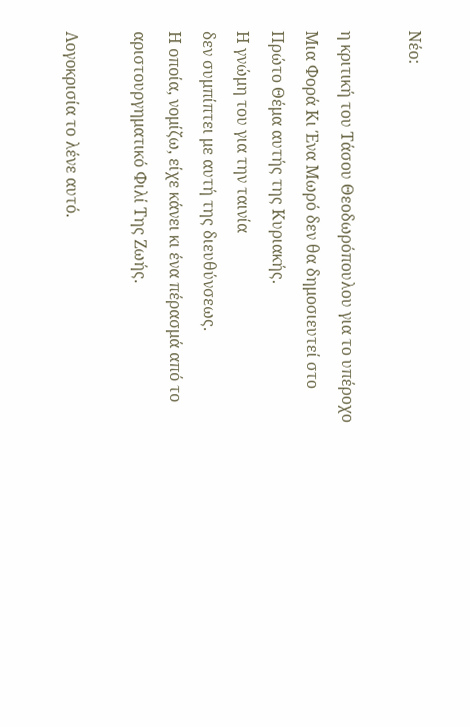Νέο:

η κριτική του Τάσου Θεοδωρόπουλου για το υπέροχο
Μια Φορά Κι Ένα Μωρό δεν θα δημοσιευτεί στο
Πρώτο Θέμα αυτής της Κυριακής.
Η γνώμη του για την ταινία
δεν συμπίπτει με αυτή της διευθύνσεως.
Η οποία, νομίζω, είχε κάνει κι ένα πέρασμά από το
αριστουργηματικό Φιλί Της Ζωής.

Λογοκρισία το λένε αυτό.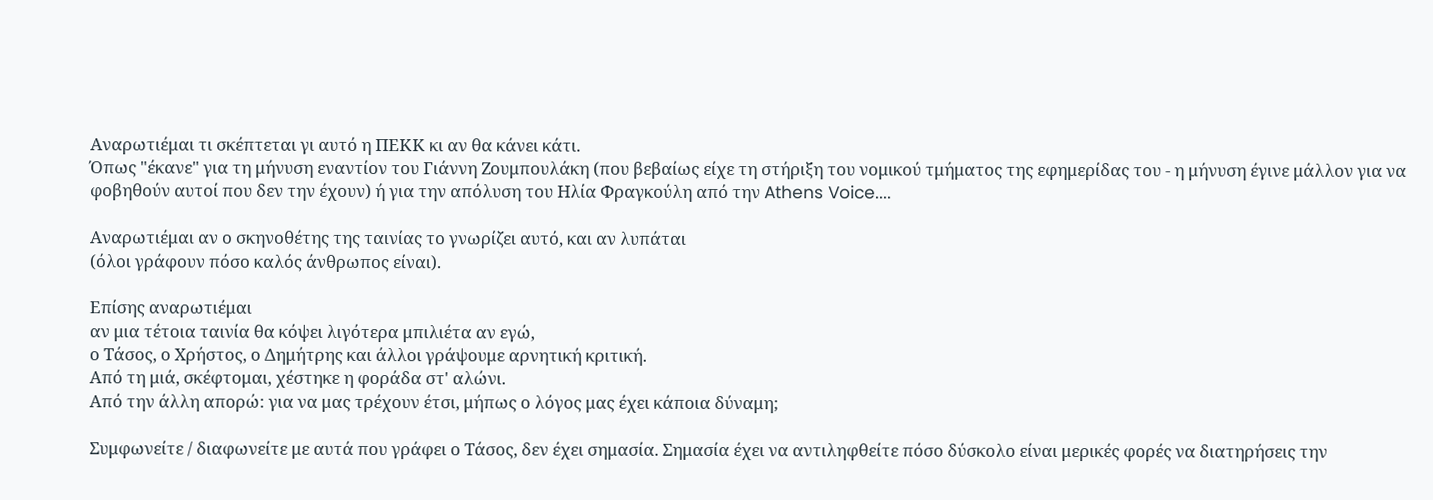Αναρωτιέμαι τι σκέπτεται γι αυτό η ΠΕΚΚ κι αν θα κάνει κάτι.
Όπως "έκανε" για τη μήνυση εναντίον του Γιάννη Ζουμπουλάκη (που βεβαίως είχε τη στήριξη του νομικού τμήματος της εφημερίδας του - η μήνυση έγινε μάλλον για να φοβηθούν αυτοί που δεν την έχουν) ή για την απόλυση του Ηλία Φραγκούλη από την Athens Voice....

Αναρωτιέμαι αν ο σκηνοθέτης της ταινίας το γνωρίζει αυτό, και αν λυπάται
(όλοι γράφουν πόσο καλός άνθρωπος είναι).

Επίσης αναρωτιέμαι
αν μια τέτοια ταινία θα κόψει λιγότερα μπιλιέτα αν εγώ,
ο Τάσος, ο Χρήστος, ο Δημήτρης και άλλοι γράψουμε αρνητική κριτική.
Από τη μιά, σκέφτομαι, χέστηκε η φοράδα στ' αλώνι.
Από την άλλη απορώ: για να μας τρέχουν έτσι, μήπως ο λόγος μας έχει κάποια δύναμη;

Συμφωνείτε / διαφωνείτε με αυτά που γράφει ο Τάσος, δεν έχει σημασία. Σημασία έχει να αντιληφθείτε πόσο δύσκολο είναι μερικές φορές να διατηρήσεις την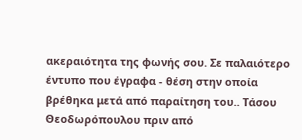ακεραιότητα της φωνής σου. Σε παλαιότερο έντυπο που έγραφα - θέση στην οποία βρέθηκα μετά από παραίτηση του.. Τάσου Θεοδωρόπουλου πριν από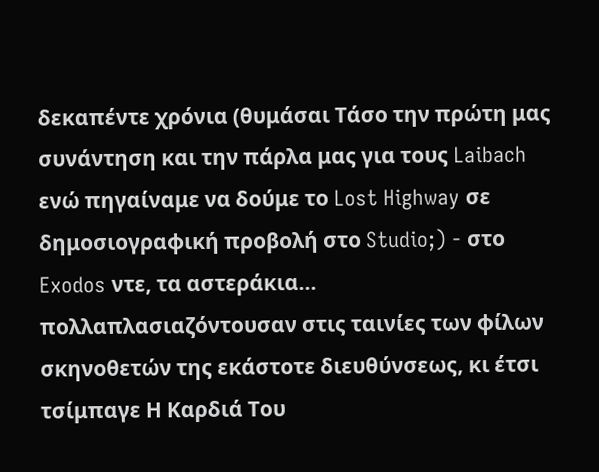δεκαπέντε χρόνια (θυμάσαι Τάσο την πρώτη μας συνάντηση και την πάρλα μας για τους Laibach ενώ πηγαίναμε να δούμε το Lost Highway σε δημοσιογραφική προβολή στο Studio;) - στο Exodos ντε, τα αστεράκια... πολλαπλασιαζόντουσαν στις ταινίες των φίλων σκηνοθετών της εκάστοτε διευθύνσεως, κι έτσι τσίμπαγε Η Καρδιά Του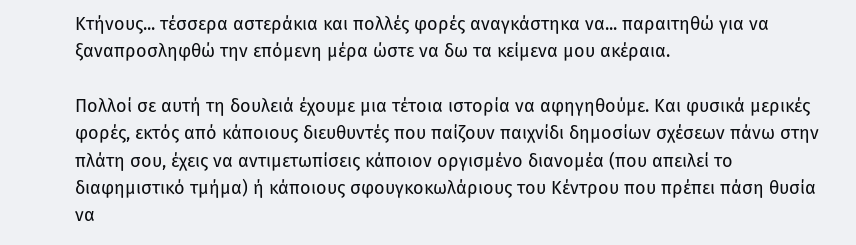Κτήνους... τέσσερα αστεράκια και πολλές φορές αναγκάστηκα να... παραιτηθώ για να ξαναπροσληφθώ την επόμενη μέρα ώστε να δω τα κείμενα μου ακέραια.

Πολλοί σε αυτή τη δουλειά έχουμε μια τέτοια ιστορία να αφηγηθούμε. Και φυσικά μερικές φορές, εκτός από κάποιους διευθυντές που παίζουν παιχνίδι δημοσίων σχέσεων πάνω στην πλάτη σου, έχεις να αντιμετωπίσεις κάποιον οργισμένο διανομέα (που απειλεί το διαφημιστικό τμήμα) ή κάποιους σφουγκοκωλάριους του Κέντρου που πρέπει πάση θυσία να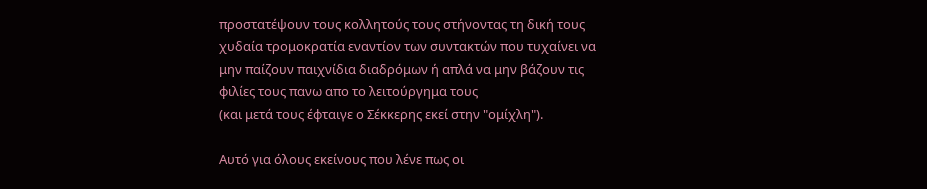προστατέψουν τους κολλητούς τους στήνοντας τη δική τους χυδαία τρομοκρατία εναντίον των συντακτών που τυχαίνει να μην παίζουν παιχνίδια διαδρόμων ή απλά να μην βάζουν τις φιλίες τους πανω απο το λειτούργημα τους
(και μετά τους έφταιγε ο Σέκκερης εκεί στην "ομίχλη").

Αυτό για όλους εκείνους που λένε πως οι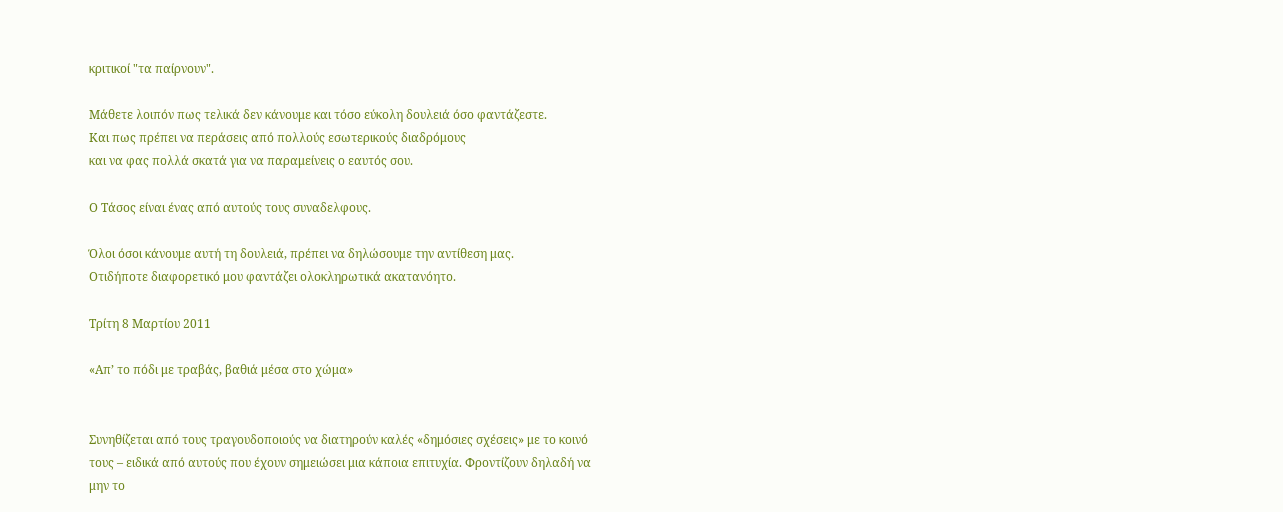κριτικοί "τα παίρνουν".

Μάθετε λοιπόν πως τελικά δεν κάνουμε και τόσο εύκολη δουλειά όσο φαντάζεστε.
Και πως πρέπει να περάσεις από πολλούς εσωτερικούς διαδρόμους
και να φας πολλά σκατά για να παραμείνεις ο εαυτός σου.

Ο Τάσος είναι ένας από αυτούς τους συναδελφους.

Όλοι όσοι κάνουμε αυτή τη δουλειά, πρέπει να δηλώσουμε την αντίθεση μας.
Οτιδήποτε διαφορετικό μου φαντάζει ολοκληρωτικά ακατανόητο.

Τρίτη 8 Μαρτίου 2011

«Απ’ το πόδι με τραβάς, βαθιά μέσα στο χώμα»


Συνηθίζεται από τους τραγουδοποιούς να διατηρούν καλές «δημόσιες σχέσεις» με το κοινό τους – ειδικά από αυτούς που έχουν σημειώσει μια κάποια επιτυχία. Φροντίζουν δηλαδή να μην το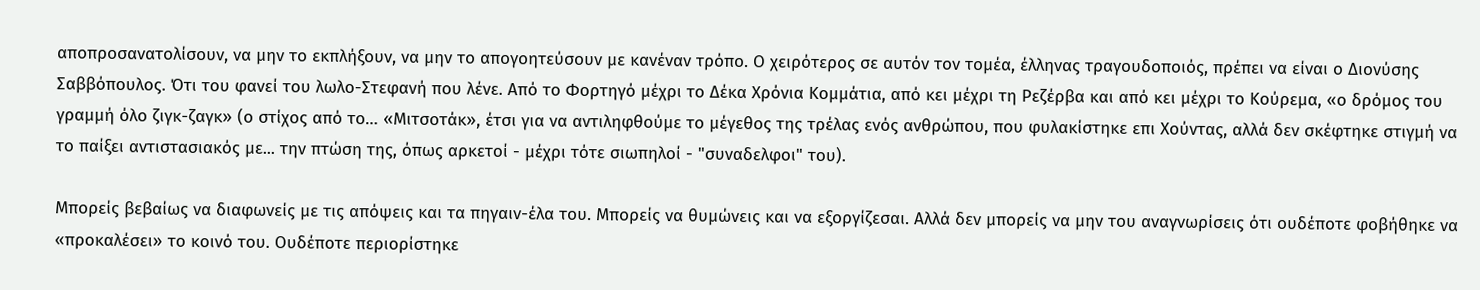αποπροσανατολίσουν, να μην το εκπλήξουν, να μην το απογοητεύσουν με κανέναν τρόπο. Ο χειρότερος σε αυτόν τον τομέα, έλληνας τραγουδοποιός, πρέπει να είναι ο Διονύσης Σαββόπουλος. Ότι του φανεί του λωλο-Στεφανή που λένε. Από το Φορτηγό μέχρι το Δέκα Χρόνια Κομμάτια, από κει μέχρι τη Ρεζέρβα και από κει μέχρι το Κούρεμα, «ο δρόμος του γραμμή όλο ζιγκ-ζαγκ» (ο στίχος από το… «Μιτσοτάκ», έτσι για να αντιληφθούμε το μέγεθος της τρέλας ενός ανθρώπου, που φυλακίστηκε επι Χούντας, αλλά δεν σκέφτηκε στιγμή να το παίξει αντιστασιακός με... την πτώση της, όπως αρκετοί - μέχρι τότε σιωπηλοί - "συναδελφοι" του).

Μπορείς βεβαίως να διαφωνείς με τις απόψεις και τα πηγαιν-έλα του. Μπορείς να θυμώνεις και να εξοργίζεσαι. Αλλά δεν μπορείς να μην του αναγνωρίσεις ότι ουδέποτε φοβήθηκε να «προκαλέσει» το κοινό του. Ουδέποτε περιορίστηκε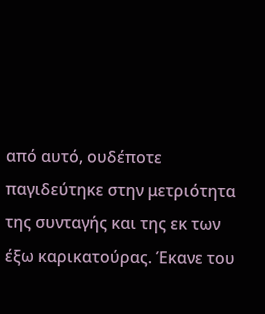από αυτό, ουδέποτε παγιδεύτηκε στην μετριότητα της συνταγής και της εκ των έξω καρικατούρας. Έκανε του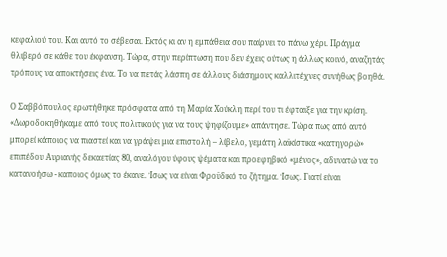κεφαλιού του. Και αυτό το σέβεσαι. Εκτός κι αν η εμπάθεια σου παίρνει το πάνω χέρι. Πράγμα θλιβερό σε κάθε του έκφανση. Τώρα, στην περίπτωση που δεν έχεις ούτως η άλλως κοινό, αναζητάς τρόπους να αποκτήσεις ένα. Το να πετάς λάσπη σε άλλους διάσημους καλλιτέχνες συνήθως βοηθά.

Ο Σαββόπουλος ερωτήθηκε πρόσφατα από τη Μαρία Χούκλη περί του τι έφταιξε για την κρίση. «Δωροδοκηθήκαμε από τους πολιτικούς για να τους ψηφίζουμε» απάντησε. Τώρα πως από αυτό μπορεί κάποιος να πιαστεί και να γράψει μια επιστολή – λίβελο, γεμάτη λαϊκίστικα «κατηγορώ» επιπέδου Αυριανής δεκαετίας 80, αναλόγου ύφους ψέματα και προεφηβικό «μένος», αδυνατώ να το κατανοήσω - καποιος όμως το έκανε. Ίσως να είναι Φροϋδικό το ζήτημα. Ίσως. Γιατί είναι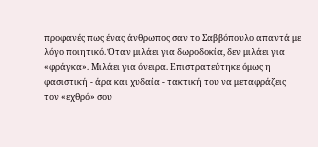προφανές πως ένας άνθρωπος σαν το Σαββόπουλο απαντά με λόγο ποιητικό. Όταν μιλάει για δωροδοκία, δεν μιλάει για «φράγκα». Μιλάει για όνειρα. Επιστρατεύτηκε όμως η φασιστική - άρα και χυδαία - τακτική του να μεταφράζεις τον «εχθρό» σου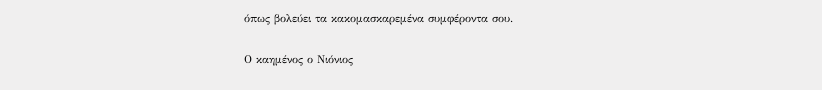όπως βολεύει τα κακομασκαρεμένα συμφέροντα σου.

Ο καημένος ο Νιόνιος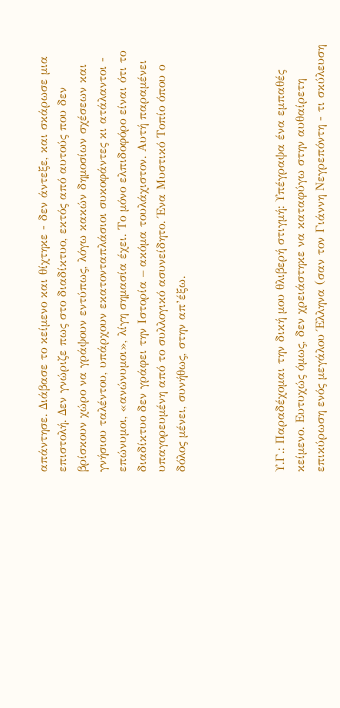απάντησε. Διάβασε το κείμενο και θίχτηκε - δεν άντεξε, και σκάρωσε μια επιστολή. Δεν γνώριζε πως στο διαδίκτυο, εκτός από αυτούς που δεν βρίσκουν χώρο να γράψουν εντύπως, λόγω κακών δημοσίων σχέσεων και γνήσιου ταλέντου, υπάρχουν εκατονταπλάσιοι συκοφάντες κι ατάλαντοι - επώνυμοι, «ανώνυμοι», λίγη σημασία έχει. Το μόνο ελπιδοφόρο είναι ότι το διαδίκτυο δεν γράφει την Ιστορία – ακόμα τουλάχιστον. Αυτή παραμένει υπαγορευμένη από το συλλογικό ασυνείδητο. Ένα Μυστικό Τοπίο όπου ο δόλος μένει, συνήθως, στην απ’έξω.




Υ.Γ.: Παραδέχομαι την δική μου θλιβερή στιγμή: Υπέγραψα ένα εμπαθές κείμενο. Ευτυχώς όμως, δεν χρειάστηκε να καταφύγω στην αυθαίρετη επικύρωση ενός μεγάλου Έλληνα (σαν τον Γιάννη Νεγρεπόντη - τι σκύλευση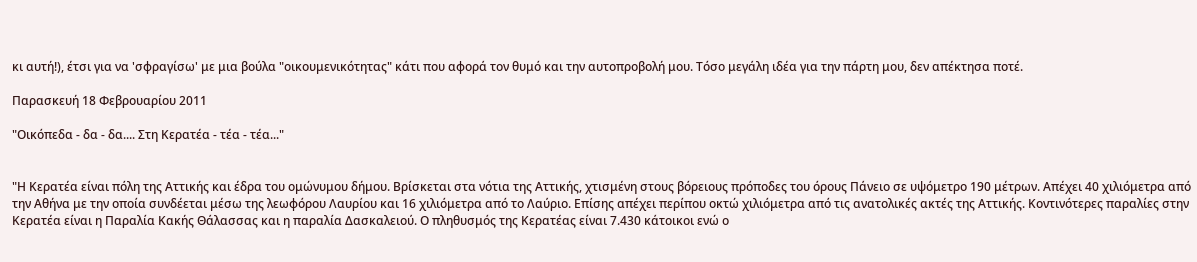κι αυτή!), έτσι για να 'σφραγίσω' με μια βούλα "οικουμενικότητας" κάτι που αφορά τον θυμό και την αυτοπροβολή μου. Τόσο μεγάλη ιδέα για την πάρτη μου, δεν απέκτησα ποτέ.

Παρασκευή 18 Φεβρουαρίου 2011

"Οικόπεδα - δα - δα.... Στη Κερατέα - τέα - τέα..."


"Η Κερατέα είναι πόλη της Αττικής και έδρα του ομώνυμου δήμου. Βρίσκεται στα νότια της Αττικής, χτισμένη στους βόρειους πρόποδες του όρους Πάνειο σε υψόμετρο 190 μέτρων. Απέχει 40 χιλιόμετρα από την Αθήνα με την οποία συνδέεται μέσω της λεωφόρου Λαυρίου και 16 χιλιόμετρα από το Λαύριο. Επίσης απέχει περίπου οκτώ χιλιόμετρα από τις ανατολικές ακτές της Αττικής. Κοντινότερες παραλίες στην Κερατέα είναι η Παραλία Κακής Θάλασσας και η παραλία Δασκαλειού. Ο πληθυσμός της Κερατέας είναι 7.430 κάτοικοι ενώ ο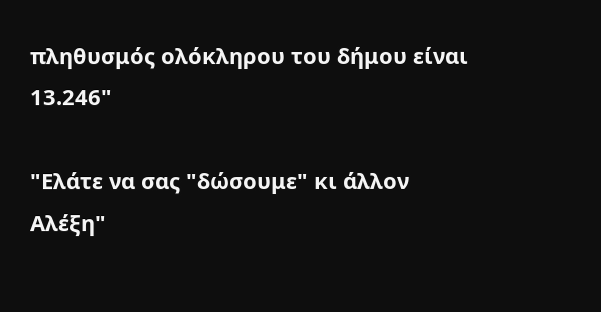πληθυσμός ολόκληρου του δήμου είναι 13.246"

"Ελάτε να σας "δώσουμε" κι άλλον Αλέξη"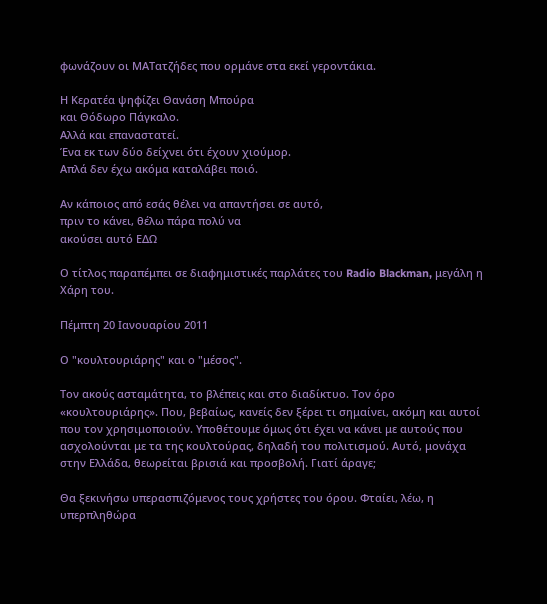φωνάζουν οι ΜΑΤατζήδες που ορμάνε στα εκεί γεροντάκια.

Η Κερατέα ψηφίζει Θανάση Μπούρα
και Θόδωρο Πάγκαλο.
Αλλά και επαναστατεί.
Ένα εκ των δύο δείχνει ότι έχουν χιούμορ.
Απλά δεν έχω ακόμα καταλάβει ποιό.

Αν κάποιος από εσάς θέλει να απαντήσει σε αυτό,
πριν το κάνει, θέλω πάρα πολύ να
ακούσει αυτό ΕΔΩ

Ο τίτλος παραπέμπει σε διαφημιστικές παρλάτες του Radio Blackman, μεγάλη η Χάρη του.

Πέμπτη 20 Ιανουαρίου 2011

Ο "κουλτουριάρης" και ο "μέσος".

Τον ακούς ασταμάτητα, το βλέπεις και στο διαδίκτυο. Τον όρο «κουλτουριάρης». Που, βεβαίως, κανείς δεν ξέρει τι σημαίνει, ακόμη και αυτοί που τον χρησιμοποιούν. Υποθέτουμε όμως ότι έχει να κάνει με αυτούς που ασχολούνται με τα της κουλτούρας, δηλαδή του πολιτισμού. Αυτό, μονάχα στην Ελλάδα, θεωρείται βρισιά και προσβολή. Γιατί άραγε;

Θα ξεκινήσω υπερασπιζόμενος τους χρήστες του όρου. Φταίει, λέω, η υπερπληθώρα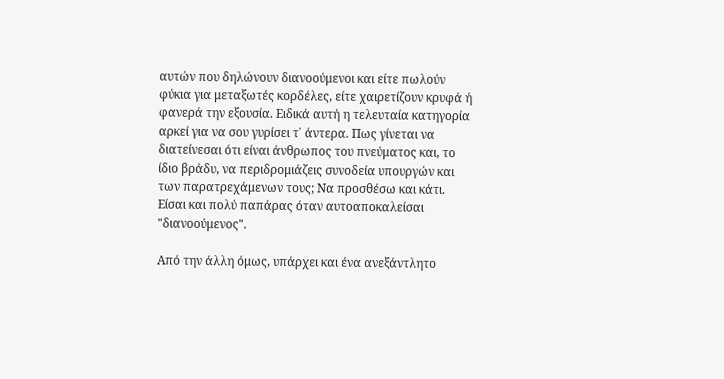αυτών που δηλώνουν διανοούμενοι και είτε πωλούν φύκια για μεταξωτές κορδέλες, είτε χαιρετίζουν κρυφά ή φανερά την εξουσία. Ειδικά αυτή η τελευταία κατηγορία αρκεί για να σου γυρίσει τ΄ άντερα. Πως γίνεται να διατείνεσαι ότι είναι άνθρωπος του πνεύματος και, το ίδιο βράδυ, να περιδρομιάζεις συνοδεία υπουργών και των παρατρεχάμενων τους; Να προσθέσω και κάτι. Είσαι και πολύ παπάρας όταν αυτοαποκαλείσαι "διανοούμενος".

Από την άλλη όμως, υπάρχει και ένα ανεξάντλητο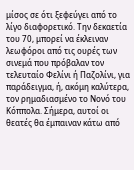μίσος σε ότι ξεφεύγει από το λίγο διαφορετικό. Την δεκαετία του 70, μπορεί να έκλειναν λεωφόροι από τις ουρές των σινεμά που πρόβαλαν τον τελευταίο Φελίνι ή Παζολίνι, για παράδειγμα, ή, ακόμη καλύτερα, τον ρημαδιασμένο το Νονό του Κόππολα. Σήμερα, αυτοί οι θεατές θα έμπαιναν κάτω από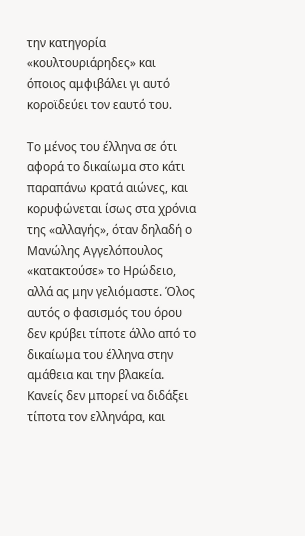την κατηγορία «κουλτουριάρηδες» και όποιος αμφιβάλει γι αυτό κοροϊδεύει τον εαυτό του.

Το μένος του έλληνα σε ότι αφορά το δικαίωμα στο κάτι παραπάνω κρατά αιώνες, και κορυφώνεται ίσως στα χρόνια της «αλλαγής», όταν δηλαδή ο Μανώλης Αγγελόπουλος «κατακτούσε» το Ηρώδειο, αλλά ας μην γελιόμαστε. Όλος αυτός ο φασισμός του όρου δεν κρύβει τίποτε άλλο από το δικαίωμα του έλληνα στην αμάθεια και την βλακεία. Κανείς δεν μπορεί να διδάξει τίποτα τον ελληνάρα, και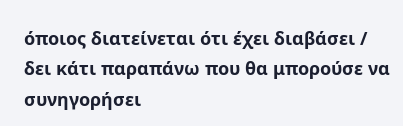όποιος διατείνεται ότι έχει διαβάσει / δει κάτι παραπάνω που θα μπορούσε να συνηγορήσει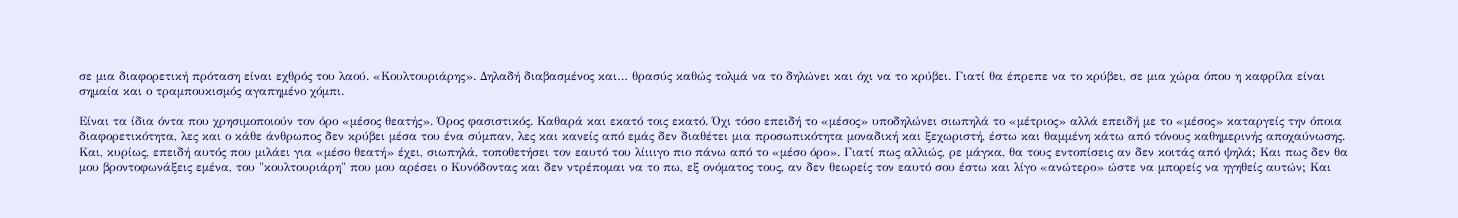σε μια διαφορετική πρόταση είναι εχθρός του λαού. «Κουλτουριάρης». Δηλαδή διαβασμένος και… θρασύς καθώς τολμά να το δηλώνει και όχι να το κρύβει. Γιατί θα έπρεπε να το κρύβει, σε μια χώρα όπου η καφρίλα είναι σημαία και ο τραμπουκισμός αγαπημένο χόμπι.

Είναι τα ίδια όντα που χρησιμοποιούν τον όρο «μέσος θεατής». Όρος φασιστικός. Καθαρά και εκατό τοις εκατό. Όχι τόσο επειδή το «μέσος» υποδηλώνει σιωπηλά το «μέτριος» αλλά επειδή με το «μέσος» καταργείς την όποια διαφορετικότητα, λες και ο κάθε άνθρωπος δεν κρύβει μέσα του ένα σύμπαν, λες και κανείς από εμάς δεν διαθέτει μια προσωπικότητα μοναδική και ξεχωριστή, έστω και θαμμένη κάτω από τόνους καθημερινής αποχαύνωσης. Και, κυρίως, επειδή αυτός που μιλάει για «μέσο θεατή» έχει, σιωπηλά, τοποθετήσει τον εαυτό του λίιιιγο πιο πάνω από το «μέσο όρο». Γιατί πως αλλιώς, ρε μάγκα, θα τους εντοπίσεις αν δεν κοιτάς από ψηλά; Και πως δεν θα μου βροντοφωνάξεις εμένα, του "κουλτουριάρη" που μου αρέσει ο Κυνόδοντας και δεν ντρέπομαι να το πω, εξ ονόματος τους, αν δεν θεωρείς τον εαυτό σου έστω και λίγο «ανώτερο» ώστε να μπορείς να ηγηθείς αυτών; Και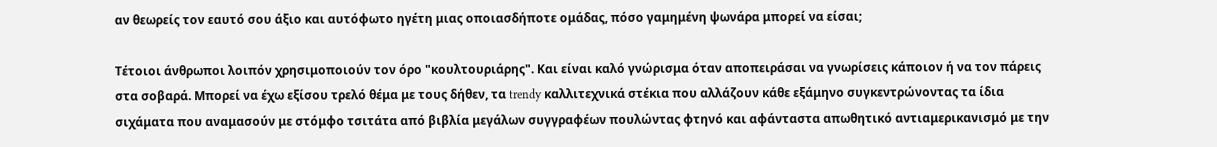αν θεωρείς τον εαυτό σου άξιο και αυτόφωτο ηγέτη μιας οποιασδήποτε ομάδας, πόσο γαμημένη ψωνάρα μπορεί να είσαι;

Τέτοιοι άνθρωποι λοιπόν χρησιμοποιούν τον όρο "κουλτουριάρης". Και είναι καλό γνώρισμα όταν αποπειράσαι να γνωρίσεις κάποιον ή να τον πάρεις στα σοβαρά. Μπορεί να έχω εξίσου τρελό θέμα με τους δήθεν, τα trendy καλλιτεχνικά στέκια που αλλάζουν κάθε εξάμηνο συγκεντρώνοντας τα ίδια σιχάματα που αναμασούν με στόμφο τσιτάτα από βιβλία μεγάλων συγγραφέων πουλώντας φτηνό και αφάνταστα απωθητικό αντιαμερικανισμό με την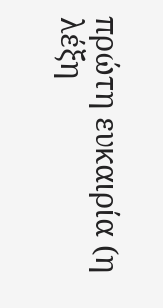πρώτη ευκαιρία (η λέξη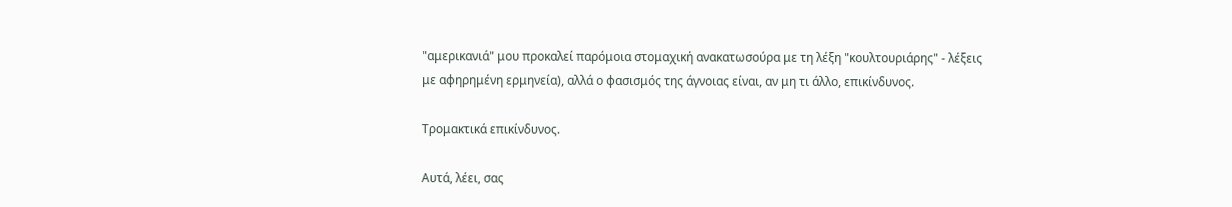"αμερικανιά" μου προκαλεί παρόμοια στομαχική ανακατωσούρα με τη λέξη "κουλτουριάρης" - λέξεις με αφηρημένη ερμηνεία), αλλά ο φασισμός της άγνοιας είναι, αν μη τι άλλο, επικίνδυνος.

Τρομακτικά επικίνδυνος.

Αυτά, λέει, σας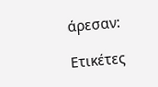άρεσαν:

Ετικέτες